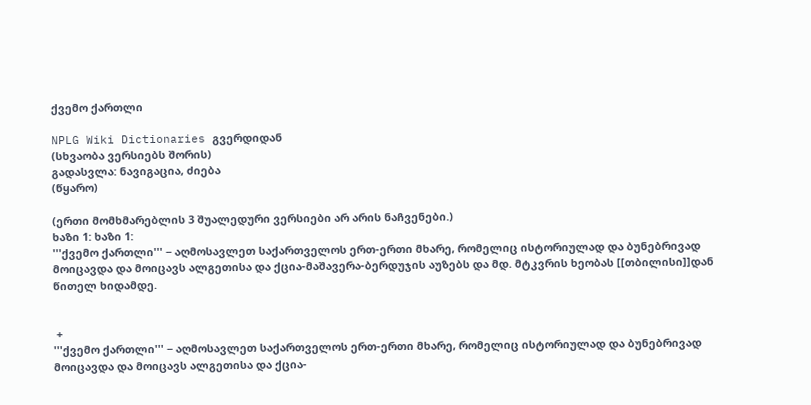ქვემო ქართლი

NPLG Wiki Dictionaries გვერდიდან
(სხვაობა ვერსიებს შორის)
გადასვლა: ნავიგაცია, ძიება
(წყარო)

(ერთი მომხმარებლის 3 შუალედური ვერსიები არ არის ნაჩვენები.)
ხაზი 1: ხაზი 1:
'''ქვემო ქართლი''' − აღმოსავლეთ საქართველოს ერთ-ერთი მხარე, რომელიც ისტორიულად და ბუნებრივად მოიცავდა და მოიცავს ალგეთისა და ქცია-მაშავერა-ბერდუჯის აუზებს და მდ. მტკვრის ხეობას [[თბილისი]]დან წითელ ხიდამდე.


 +
'''ქვემო ქართლი''' − აღმოსავლეთ საქართველოს ერთ-ერთი მხარე, რომელიც ისტორიულად და ბუნებრივად მოიცავდა და მოიცავს ალგეთისა და ქცია-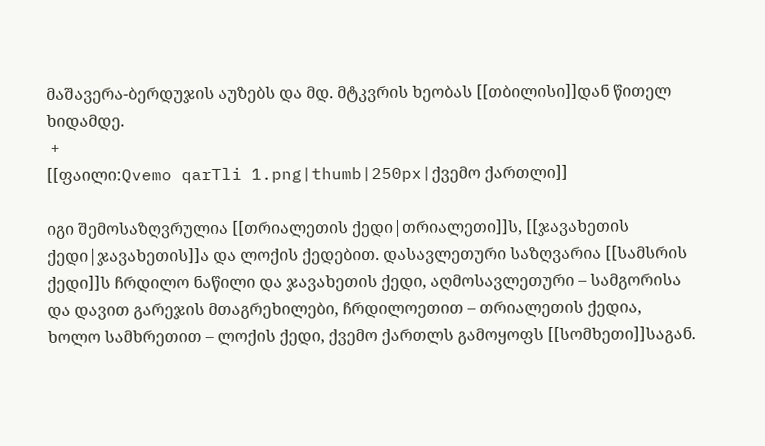მაშავერა-ბერდუჯის აუზებს და მდ. მტკვრის ხეობას [[თბილისი]]დან წითელ ხიდამდე.
 +
[[ფაილი:Qvemo qarTli 1.png|thumb|250px|ქვემო ქართლი]]

იგი შემოსაზღვრულია [[თრიალეთის ქედი|თრიალეთი]]ს, [[ჯავახეთის ქედი|ჯავახეთის]]ა და ლოქის ქედებით. დასავლეთური საზღვარია [[სამსრის ქედი]]ს ჩრდილო ნაწილი და ჯავახეთის ქედი, აღმოსავლეთური – სამგორისა და დავით გარეჯის მთაგრეხილები, ჩრდილოეთით – თრიალეთის ქედია, ხოლო სამხრეთით – ლოქის ქედი, ქვემო ქართლს გამოყოფს [[სომხეთი]]საგან.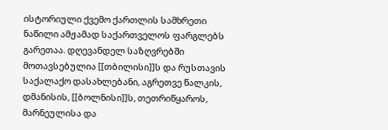ისტორიული ქვემო ქართლის სამხრეთი ნაწილი ამჟამად საქართველოს ფარგლებს გარეთაა. დღევანდელ საზღვრებში მოთავსებულია [[თბილისი]]ს და რუსთავის საქალაქო დასახლებანი, აგრეთვე წალკის, დმანისის, [[ბოლნისი]]ს, თეთრიწყაროს, მარნეულისა და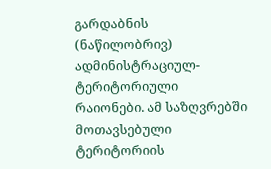გარდაბნის (ნაწილობრივ) ადმინისტრაციულ-ტერიტორიული რაიონები. ამ საზღვრებში მოთავსებული ტერიტორიის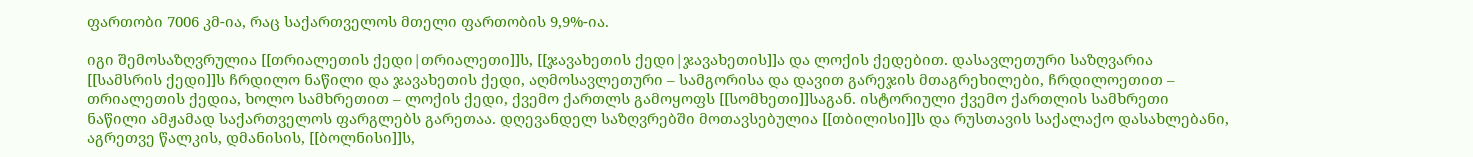ფართობი 7006 კმ-ია, რაც საქართველოს მთელი ფართობის 9,9%-ია.

იგი შემოსაზღვრულია [[თრიალეთის ქედი|თრიალეთი]]ს, [[ჯავახეთის ქედი|ჯავახეთის]]ა და ლოქის ქედებით. დასავლეთური საზღვარია [[სამსრის ქედი]]ს ჩრდილო ნაწილი და ჯავახეთის ქედი, აღმოსავლეთური – სამგორისა და დავით გარეჯის მთაგრეხილები, ჩრდილოეთით – თრიალეთის ქედია, ხოლო სამხრეთით – ლოქის ქედი, ქვემო ქართლს გამოყოფს [[სომხეთი]]საგან. ისტორიული ქვემო ქართლის სამხრეთი ნაწილი ამჟამად საქართველოს ფარგლებს გარეთაა. დღევანდელ საზღვრებში მოთავსებულია [[თბილისი]]ს და რუსთავის საქალაქო დასახლებანი, აგრეთვე წალკის, დმანისის, [[ბოლნისი]]ს,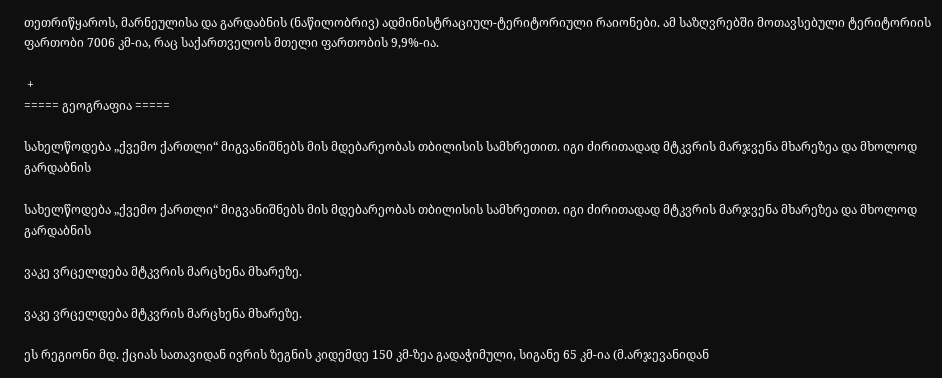თეთრიწყაროს, მარნეულისა და გარდაბნის (ნაწილობრივ) ადმინისტრაციულ-ტერიტორიული რაიონები. ამ საზღვრებში მოთავსებული ტერიტორიის ფართობი 7006 კმ-ია, რაც საქართველოს მთელი ფართობის 9,9%-ია.

 +
===== გეოგრაფია =====

სახელწოდება „ქვემო ქართლი“ მიგვანიშნებს მის მდებარეობას თბილისის სამხრეთით. იგი ძირითადად მტკვრის მარჯვენა მხარეზეა და მხოლოდ გარდაბნის

სახელწოდება „ქვემო ქართლი“ მიგვანიშნებს მის მდებარეობას თბილისის სამხრეთით. იგი ძირითადად მტკვრის მარჯვენა მხარეზეა და მხოლოდ გარდაბნის

ვაკე ვრცელდება მტკვრის მარცხენა მხარეზე.

ვაკე ვრცელდება მტკვრის მარცხენა მხარეზე.

ეს რეგიონი მდ. ქციას სათავიდან ივრის ზეგნის კიდემდე 150 კმ-ზეა გადაჭიმული, სიგანე 65 კმ-ია (მ.არჯევანიდან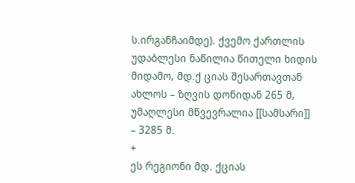ს.ირგანჩაიმდე). ქვემო ქართლის უდაბლესი ნაწილია წითელი ხიდის მიდამო, მდ.ქ ციას შესართავთან ახლოს – ზღვის დონიდან 265 მ, უმაღლესი მწვევრალია [[სამსარი]] – 3285 მ.
+
ეს რეგიონი მდ. ქციას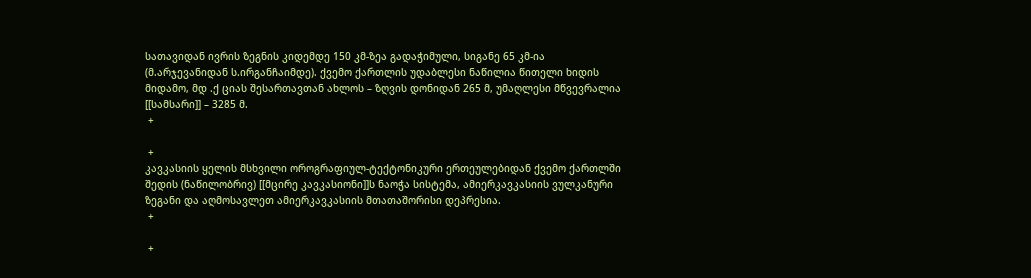სათავიდან ივრის ზეგნის კიდემდე 150 კმ-ზეა გადაჭიმული, სიგანე 65 კმ-ია (მ.არჯევანიდან ს.ირგანჩაიმდე). ქვემო ქართლის უდაბლესი ნაწილია წითელი ხიდის მიდამო, მდ .ქ ციას შესართავთან ახლოს – ზღვის დონიდან 265 მ, უმაღლესი მწვევრალია [[სამსარი]] – 3285 მ.
 +

 +
კავკასიის ყელის მსხვილი ოროგრაფიულ-ტექტონიკური ერთეულებიდან ქვემო ქართლში შედის (ნაწილობრივ) [[მცირე კავკასიონი]]ს ნაოჭა სისტემა, ამიერკავკასიის ვულკანური ზეგანი და აღმოსავლეთ ამიერკავკასიის მთათაშორისი დეპრესია.
 +

 +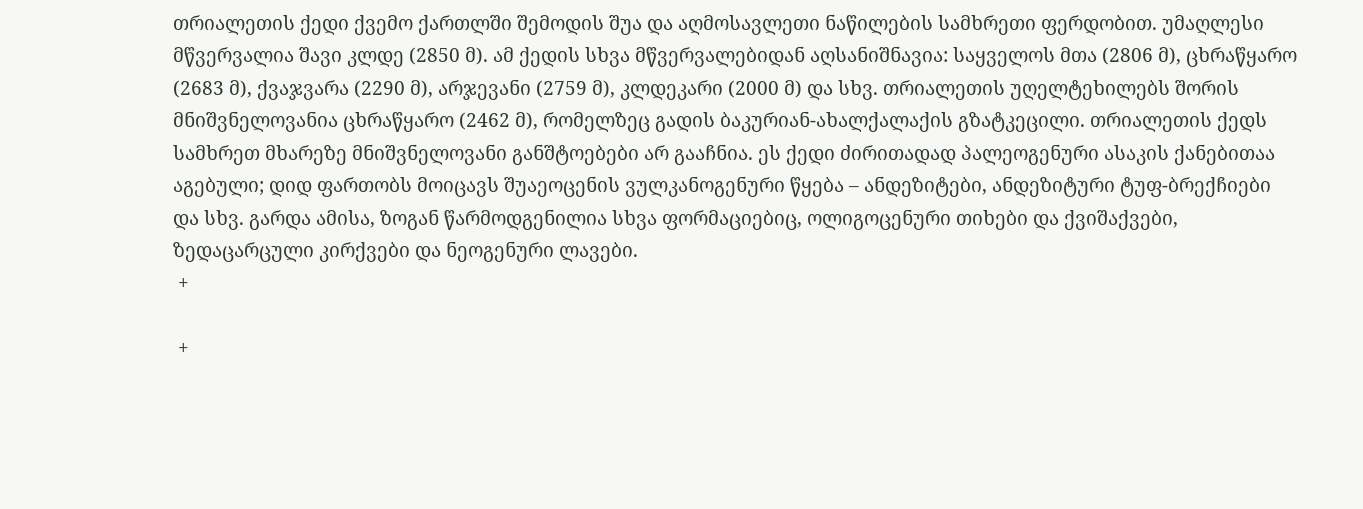თრიალეთის ქედი ქვემო ქართლში შემოდის შუა და აღმოსავლეთი ნაწილების სამხრეთი ფერდობით. უმაღლესი მწვერვალია შავი კლდე (2850 მ). ამ ქედის სხვა მწვერვალებიდან აღსანიშნავია: საყველოს მთა (2806 მ), ცხრაწყარო (2683 მ), ქვაჯვარა (2290 მ), არჯევანი (2759 მ), კლდეკარი (2000 მ) და სხვ. თრიალეთის უღელტეხილებს შორის მნიშვნელოვანია ცხრაწყარო (2462 მ), რომელზეც გადის ბაკურიან-ახალქალაქის გზატკეცილი. თრიალეთის ქედს სამხრეთ მხარეზე მნიშვნელოვანი განშტოებები არ გააჩნია. ეს ქედი ძირითადად პალეოგენური ასაკის ქანებითაა აგებული; დიდ ფართობს მოიცავს შუაეოცენის ვულკანოგენური წყება – ანდეზიტები, ანდეზიტური ტუფ-ბრექჩიები და სხვ. გარდა ამისა, ზოგან წარმოდგენილია სხვა ფორმაციებიც, ოლიგოცენური თიხები და ქვიშაქვები, ზედაცარცული კირქვები და ნეოგენური ლავები.
 +

 +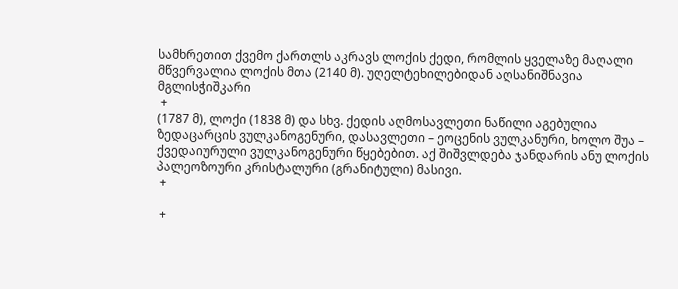სამხრეთით ქვემო ქართლს აკრავს ლოქის ქედი, რომლის ყველაზე მაღალი მწვერვალია ლოქის მთა (2140 მ). უღელტეხილებიდან აღსანიშნავია მგლისჭიშკარი
 +
(1787 მ), ლოქი (1838 მ) და სხვ. ქედის აღმოსავლეთი ნაწილი აგებულია ზედაცარცის ვულკანოგენური, დასავლეთი – ეოცენის ვულკანური, ხოლო შუა – ქვედაიურული ვულკანოგენური წყებებით. აქ შიშვლდება ჯანდარის ანუ ლოქის პალეოზოური კრისტალური (გრანიტული) მასივი.
 +

 +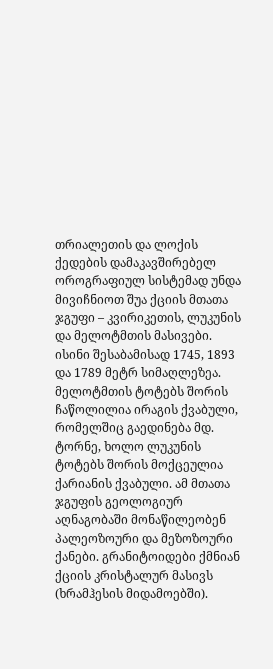თრიალეთის და ლოქის ქედების დამაკავშირებელ ოროგრაფიულ სისტემად უნდა მივიჩნიოთ შუა ქციის მთათა ჯგუფი – კვირიკეთის, ლუკუნის და მელოტმთის მასივები. ისინი შესაბამისად 1745, 1893 და 1789 მეტრ სიმაღლეზეა. მელოტმთის ტოტებს შორის ჩაწოლილია ირაგის ქვაბული, რომელშიც გაედინება მდ. ტორნე, ხოლო ლუკუნის ტოტებს შორის მოქცეულია ქარიანის ქვაბული. ამ მთათა ჯგუფის გეოლოგიურ აღნაგობაში მონაწილეობენ პალეოზოური და მეზოზოური ქანები. გრანიტოიდები ქმნიან ქციის კრისტალურ მასივს (ხრამჰესის მიდამოებში).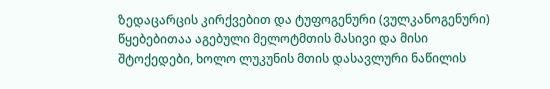ზედაცარცის კირქვებით და ტუფოგენური (ვულკანოგენური) წყებებითაა აგებული მელოტმთის მასივი და მისი შტოქედები, ხოლო ლუკუნის მთის დასავლური ნაწილის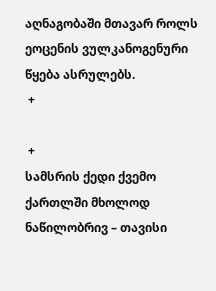აღნაგობაში მთავარ როლს ეოცენის ვულკანოგენური წყება ასრულებს.
 +

 +
სამსრის ქედი ქვემო ქართლში მხოლოდ ნაწილობრივ – თავისი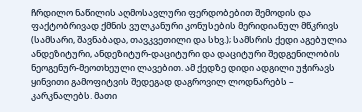ჩრდილო ნაწილის აღმოსავლური ფერდობებით შემოდის და ფაქტობრივად ქმნის ვულკანური კონუსების მერიდიანულ მწკრივს (სამსარი, შავნაბადა, თავკვეთილი და სხვ.); სამსრის ქედი აგებულია ანდეზიტური, ანდეზიტურ-დაციტური და დაციტური შედგენილობის ნეოგენურ-მეოთხეული ლავებით. ამ ქედზე დიდი ადგილი უჭირავს ყინვითი გამოფიტვის შედეგად დაგროვილ ლოდნარებს – კარკნალებს. მათი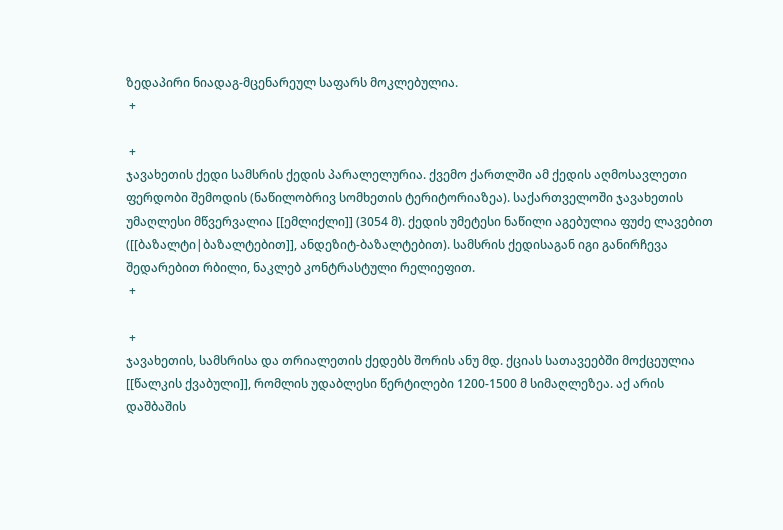ზედაპირი ნიადაგ-მცენარეულ საფარს მოკლებულია.
 +

 +
ჯავახეთის ქედი სამსრის ქედის პარალელურია. ქვემო ქართლში ამ ქედის აღმოსავლეთი ფერდობი შემოდის (ნაწილობრივ სომხეთის ტერიტორიაზეა). საქართველოში ჯავახეთის უმაღლესი მწვერვალია [[ემლიქლი]] (3054 მ). ქედის უმეტესი ნაწილი აგებულია ფუძე ლავებით ([[ბაზალტი|ბაზალტებით]], ანდეზიტ-ბაზალტებით). სამსრის ქედისაგან იგი განირჩევა შედარებით რბილი, ნაკლებ კონტრასტული რელიეფით.
 +

 +
ჯავახეთის, სამსრისა და თრიალეთის ქედებს შორის ანუ მდ. ქციას სათავეებში მოქცეულია [[წალკის ქვაბული]], რომლის უდაბლესი წერტილები 1200-1500 მ სიმაღლეზეა. აქ არის დაშბაშის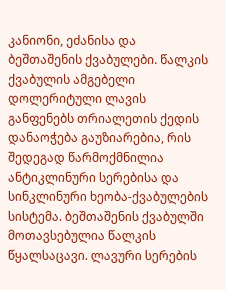კანიონი, ეძანისა და ბეშთაშენის ქვაბულები. წალკის ქვაბულის ამგებელი დოლერიტული ლავის განფენებს თრიალეთის ქედის დანაოჭება გაუზიარებია, რის შედეგად წარმოქმნილია ანტიკლინური სერებისა და სინკლინური ხეობა-ქვაბულების სისტემა. ბეშთაშენის ქვაბულში მოთავსებულია წალკის წყალსაცავი. ლავური სერების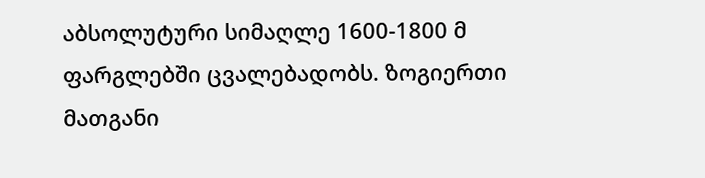აბსოლუტური სიმაღლე 1600-1800 მ ფარგლებში ცვალებადობს. ზოგიერთი მათგანი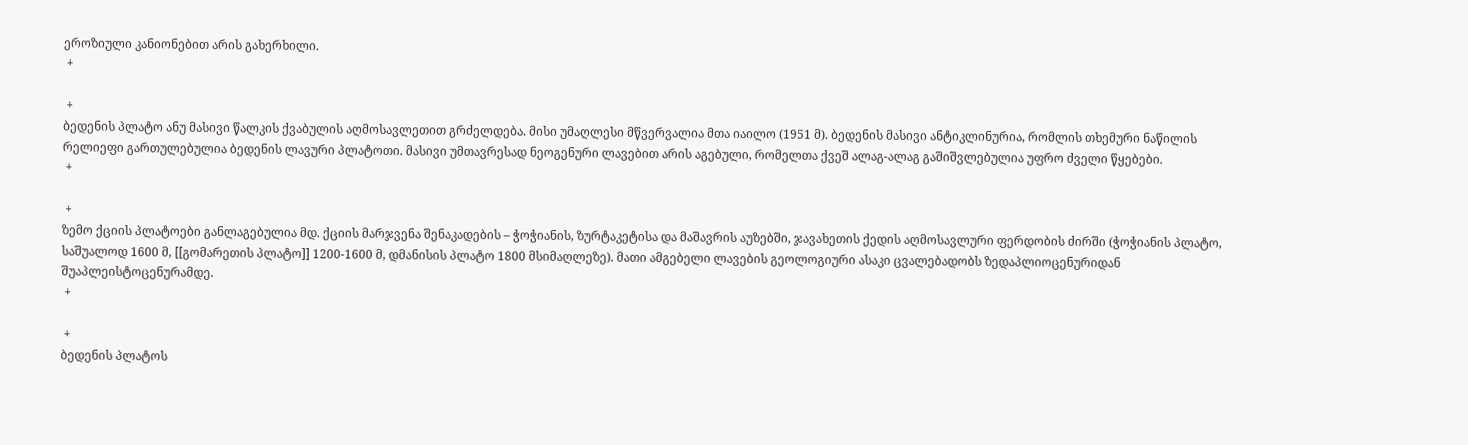ეროზიული კანიონებით არის გახერხილი.
 +

 +
ბედენის პლატო ანუ მასივი წალკის ქვაბულის აღმოსავლეთით გრძელდება. მისი უმაღლესი მწვერვალია მთა იაილო (1951 მ). ბედენის მასივი ანტიკლინურია, რომლის თხემური ნაწილის რელიეფი გართულებულია ბედენის ლავური პლატოთი. მასივი უმთავრესად ნეოგენური ლავებით არის აგებული, რომელთა ქვეშ ალაგ-ალაგ გაშიშვლებულია უფრო ძველი წყებები.
 +

 +
ზემო ქციის პლატოები განლაგებულია მდ. ქციის მარჯვენა შენაკადების – ჭოჭიანის, ზურტაკეტისა და მაშავრის აუზებში, ჯავახეთის ქედის აღმოსავლური ფერდობის ძირში (ჭოჭიანის პლატო, საშუალოდ 1600 მ, [[გომარეთის პლატო]] 1200-1600 მ, დმანისის პლატო 1800 მსიმაღლეზე). მათი ამგებელი ლავების გეოლოგიური ასაკი ცვალებადობს ზედაპლიოცენურიდან შუაპლეისტოცენურამდე.
 +

 +
ბედენის პლატოს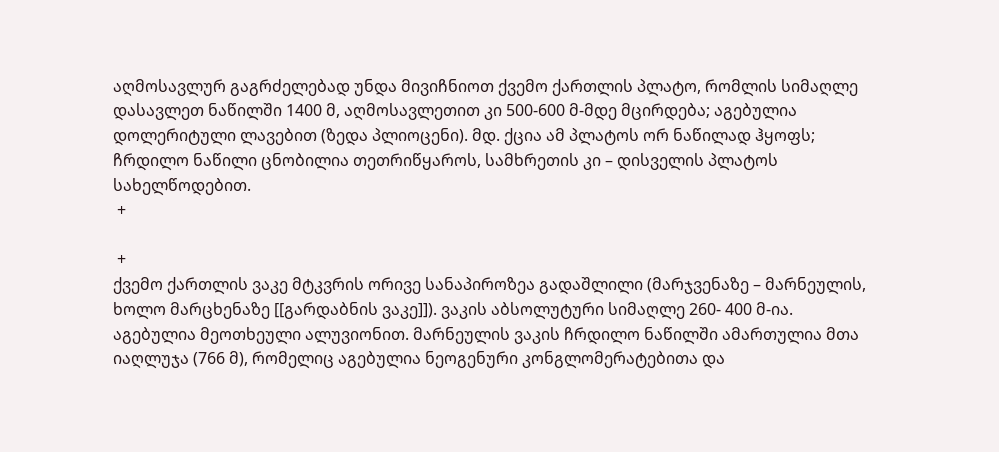აღმოსავლურ გაგრძელებად უნდა მივიჩნიოთ ქვემო ქართლის პლატო, რომლის სიმაღლე დასავლეთ ნაწილში 1400 მ, აღმოსავლეთით კი 500-600 მ-მდე მცირდება; აგებულია დოლერიტული ლავებით (ზედა პლიოცენი). მდ. ქცია ამ პლატოს ორ ნაწილად ჰყოფს; ჩრდილო ნაწილი ცნობილია თეთრიწყაროს, სამხრეთის კი – დისველის პლატოს სახელწოდებით.
 +

 +
ქვემო ქართლის ვაკე მტკვრის ორივე სანაპიროზეა გადაშლილი (მარჯვენაზე – მარნეულის, ხოლო მარცხენაზე [[გარდაბნის ვაკე]]). ვაკის აბსოლუტური სიმაღლე 260- 400 მ-ია. აგებულია მეოთხეული ალუვიონით. მარნეულის ვაკის ჩრდილო ნაწილში ამართულია მთა იაღლუჯა (766 მ), რომელიც აგებულია ნეოგენური კონგლომერატებითა და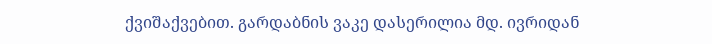ქვიშაქვებით. გარდაბნის ვაკე დასერილია მდ. ივრიდან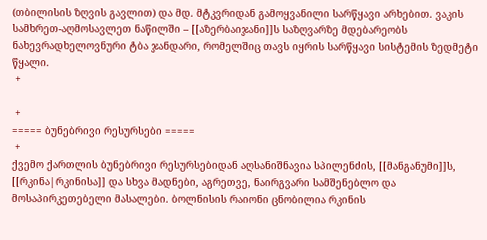(თბილისის ზღვის გავლით) და მდ. მტკვრიდან გამოყვანილი სარწყავი არხებით. ვაკის სამხრეთ-აღმოსავლეთ ნაწილში – [[აზერბაიჯანი]]ს საზღვარზე მდებარეობს ნახევრადხელოვნური ტბა ჯანდარი, რომელშიც თავს იყრის სარწყავი სისტემის ზედმეტი წყალი.
 +

 +
===== ბუნებრივი რესურსები =====
 +
ქვემო ქართლის ბუნებრივი რესურსებიდან აღსანიშნავია სპილენძის, [[მანგანუმი]]ს, [[რკინა|რკინისა]] და სხვა მადნები, აგრეთვე, ნაირგვარი სამშენებლო და მოსაპირკეთებელი მასალები. ბოლნისის რაიონი ცნობილია რკინის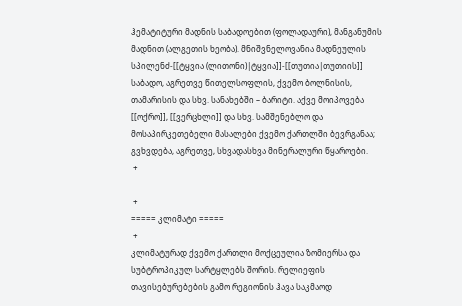ჰემატიტური მადნის საბადოებით (ფოლადაური), მანგანუმის მადნით (ალგეთის ხეობა). მნიშვნელოვანია მადნეულის სპილენძ-[[ტყვია (ლითონი)|ტყვია]]-[[თუთია|თუთიის]] საბადო, აგრეთვე წითელსოფლის, ქვემო ბოლნისის, თამარისის და სხვ. სანახებში – ბარიტი. აქვე მოიპოვება [[ოქრო]], [[ვერცხლი]] და სხვ. სამშენებლო და მოსაპირკეთებელი მასალები ქვემო ქართლში ბევრგანაა; გვხვდება, აგრეთვე, სხვადასხვა მინერალური წყაროები.
 +

 +
===== კლიმატი =====
 +
კლიმატურად ქვემო ქართლი მოქცეულია ზომიერსა და სუბტროპიკულ სარტყლებს შორის. რელიეფის თავისებურებების გამო რეგიონის ჰავა საკმაოდ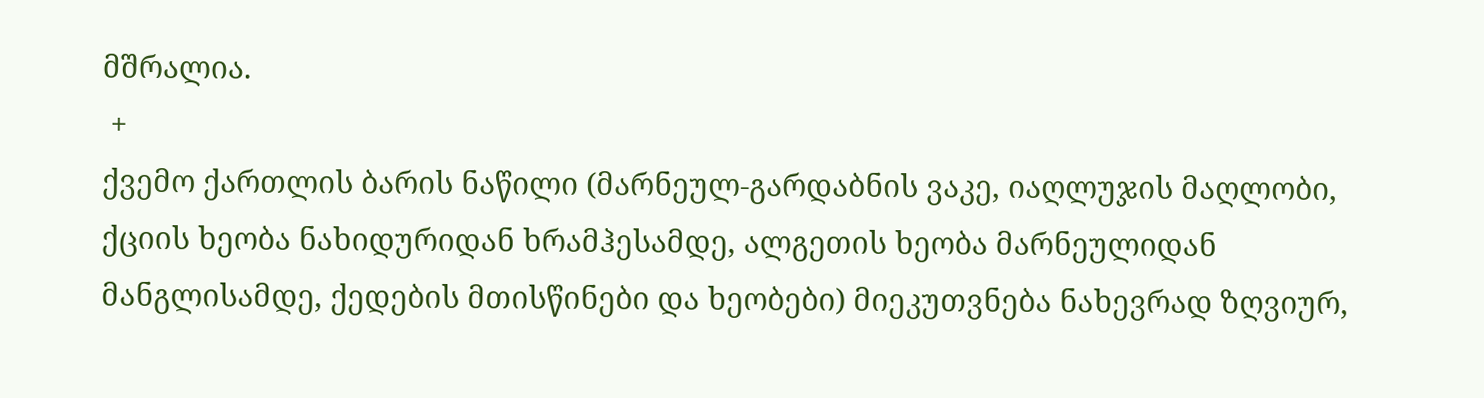მშრალია.
 +
ქვემო ქართლის ბარის ნაწილი (მარნეულ-გარდაბნის ვაკე, იაღლუჯის მაღლობი, ქციის ხეობა ნახიდურიდან ხრამჰესამდე, ალგეთის ხეობა მარნეულიდან მანგლისამდე, ქედების მთისწინები და ხეობები) მიეკუთვნება ნახევრად ზღვიურ,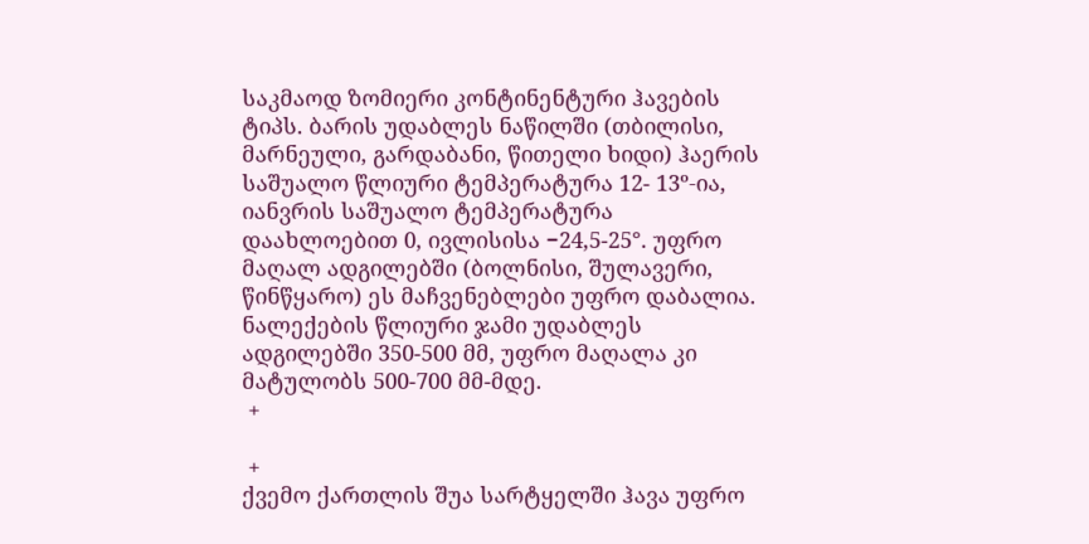საკმაოდ ზომიერი კონტინენტური ჰავების ტიპს. ბარის უდაბლეს ნაწილში (თბილისი, მარნეული, გარდაბანი, წითელი ხიდი) ჰაერის საშუალო წლიური ტემპერატურა 12- 13º-ია, იანვრის საშუალო ტემპერატურა დაახლოებით 0, ივლისისა −24,5-25°. უფრო მაღალ ადგილებში (ბოლნისი, შულავერი, წინწყარო) ეს მაჩვენებლები უფრო დაბალია. ნალექების წლიური ჯამი უდაბლეს ადგილებში 350-500 მმ, უფრო მაღალა კი მატულობს 500-700 მმ-მდე.
 +

 +
ქვემო ქართლის შუა სარტყელში ჰავა უფრო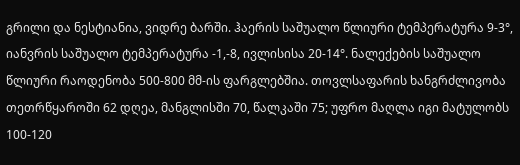გრილი და ნესტიანია, ვიდრე ბარში. ჰაერის საშუალო წლიური ტემპერატურა 9-3°, იანვრის საშუალო ტემპერატურა -1,-8, ივლისისა 20-14°. ნალექების საშუალო წლიური რაოდენობა 500-800 მმ-ის ფარგლებშია. თოვლსაფარის ხანგრძლივობა თეთრწყაროში 62 დღეა, მანგლისში 70, წალკაში 75; უფრო მაღლა იგი მატულობს 100-120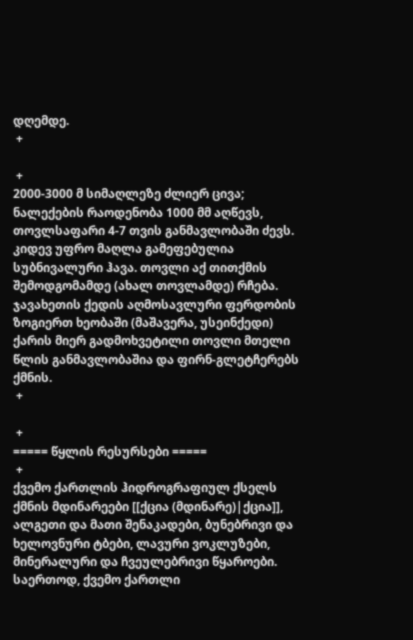დღემდე.
 +

 +
2000-3000 მ სიმაღლეზე ძლიერ ცივა; ნალექების რაოდენობა 1000 მმ აღწევს, თოვლსაფარი 4-7 თვის განმავლობაში ძევს. კიდევ უფრო მაღლა გამეფებულია სუბნივალური ჰავა. თოვლი აქ თითქმის შემოდგომამდე (ახალ თოვლამდე) რჩება. ჯავახეთის ქედის აღმოსავლური ფერდობის ზოგიერთ ხეობაში (მაშავერა, უსეინქედი) ქარის მიერ გადმოხვეტილი თოვლი მთელი წლის განმავლობაშია და ფირნ-გლეტჩერებს ქმნის.
 +

 +
===== წყლის რესურსები =====
 +
ქვემო ქართლის ჰიდროგრაფიულ ქსელს ქმნის მდინარეები [[ქცია (მდინარე)|ქცია]], ალგეთი და მათი შენაკადები, ბუნებრივი და ხელოვნური ტბები, ლავური ვოკლუზები, მინერალური და ჩვეულებრივი წყაროები. საერთოდ, ქვემო ქართლი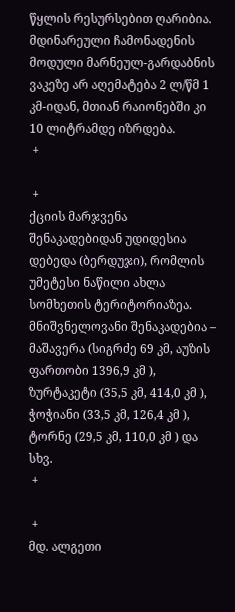წყლის რესურსებით ღარიბია. მდინარეული ჩამონადენის მოდული მარნეულ-გარდაბნის ვაკეზე არ აღემატება 2 ლ/წმ 1 კმ-იდან, მთიან რაიონებში კი 10 ლიტრამდე იზრდება.
 +

 +
ქციის მარჯვენა შენაკადებიდან უდიდესია დებედა (ბერდუჯი), რომლის უმეტესი ნაწილი ახლა სომხეთის ტერიტორიაზეა. მნიშვნელოვანი შენაკადებია – მაშავერა (სიგრძე 69 კმ, აუზის ფართობი 1396,9 კმ ), ზურტაკეტი (35,5 კმ, 414,0 კმ ), ჭოჭიანი (33,5 კმ, 126,4 კმ ), ტორნე (29,5 კმ, 110,0 კმ ) და სხვ.
 +

 +
მდ. ალგეთი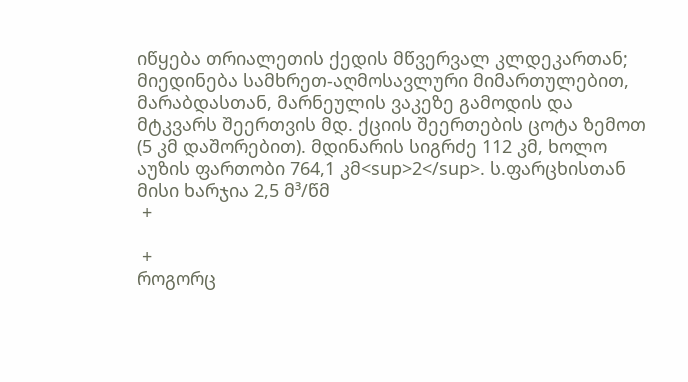იწყება თრიალეთის ქედის მწვერვალ კლდეკართან; მიედინება სამხრეთ-აღმოსავლური მიმართულებით, მარაბდასთან, მარნეულის ვაკეზე გამოდის და მტკვარს შეერთვის მდ. ქციის შეერთების ცოტა ზემოთ (5 კმ დაშორებით). მდინარის სიგრძე 112 კმ, ხოლო აუზის ფართობი 764,1 კმ<sup>2</sup>. ს.ფარცხისთან მისი ხარჯია 2,5 მ³/წმ
 +

 +
როგორც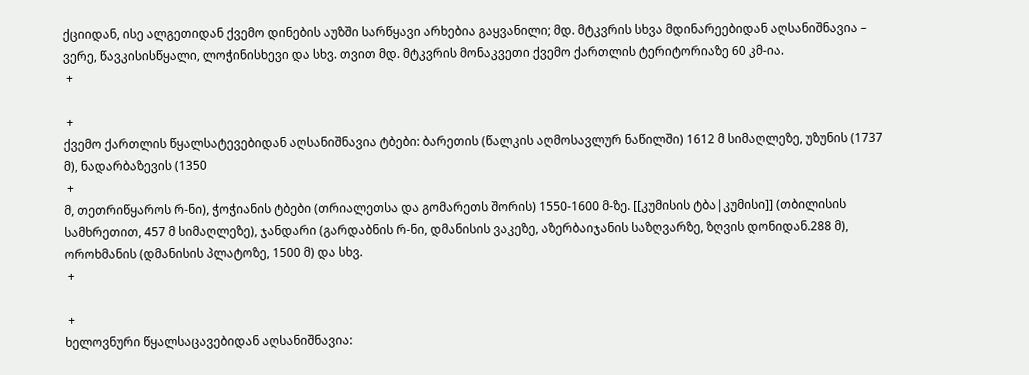ქციიდან, ისე ალგეთიდან ქვემო დინების აუზში სარწყავი არხებია გაყვანილი; მდ. მტკვრის სხვა მდინარეებიდან აღსანიშნავია – ვერე, წავკისისწყალი, ლოჭინისხევი და სხვ. თვით მდ. მტკვრის მონაკვეთი ქვემო ქართლის ტერიტორიაზე 60 კმ-ია.
 +

 +
ქვემო ქართლის წყალსატევებიდან აღსანიშნავია ტბები: ბარეთის (წალკის აღმოსავლურ ნაწილში) 1612 მ სიმაღლეზე, უზუნის (1737 მ), ნადარბაზევის (1350
 +
მ, თეთრიწყაროს რ-ნი), ჭოჭიანის ტბები (თრიალეთსა და გომარეთს შორის) 1550-1600 მ-ზე. [[კუმისის ტბა|კუმისი]] (თბილისის სამხრეთით, 457 მ სიმაღლეზე), ჯანდარი (გარდაბნის რ-ნი, დმანისის ვაკეზე, აზერბაიჯანის საზღვარზე, ზღვის დონიდან.288 მ), ოროხმანის (დმანისის პლატოზე, 1500 მ) და სხვ.
 +

 +
ხელოვნური წყალსაცავებიდან აღსანიშნავია: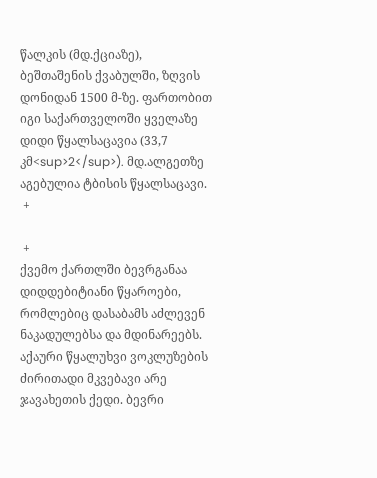წალკის (მდ.ქციაზე), ბეშთაშენის ქვაბულში, ზღვის დონიდან 1500 მ-ზე. ფართობით იგი საქართველოში ყველაზე დიდი წყალსაცავია (33,7 კმ<sup>2</sup>). მდ.ალგეთზე აგებულია ტბისის წყალსაცავი.
 +

 +
ქვემო ქართლში ბევრგანაა დიდდებიტიანი წყაროები, რომლებიც დასაბამს აძლევენ ნაკადულებსა და მდინარეებს. აქაური წყალუხვი ვოკლუზების ძირითადი მკვებავი არე ჯავახეთის ქედი. ბევრი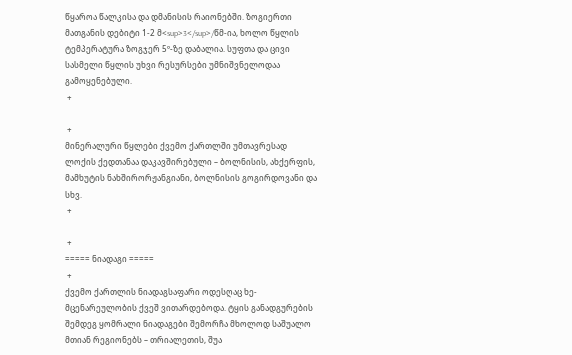წყაროა წალკისა და დმანისის რაიონებში. ზოგიერთი მათგანის დებიტი 1-2 მ<sup>3</sup>/წმ-ია, ხოლო წყლის ტემპერატურა ზოგჯერ 5º-ზე დაბალია. სუფთა და ცივი სასმელი წყლის უხვი რესურსები უმნიშვნელოდაა გამოყენებული.
 +

 +
მინერალური წყლები ქვემო ქართლში უმთავრესად ლოქის ქედთანაა დაკავშირებული – ბოლნისის, ახქერფის, მამხუტის ნახშირორჟანგიანი, ბოლნისის გოგირდოვანი და სხვ.
 +

 +
===== ნიადაგი =====
 +
ქვემო ქართლის ნიადაგსაფარი ოდესღაც ხე-მცენარეულობის ქვეშ ვითარდებოდა. ტყის განადგურების შემდეგ ყომრალი ნიადაგები შემორჩა მხოლოდ საშუალო მთიან რეგიონებს – თრიალეთის, შუა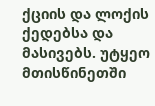ქციის და ლოქის ქედებსა და მასივებს. უტყეო მთისწინეთში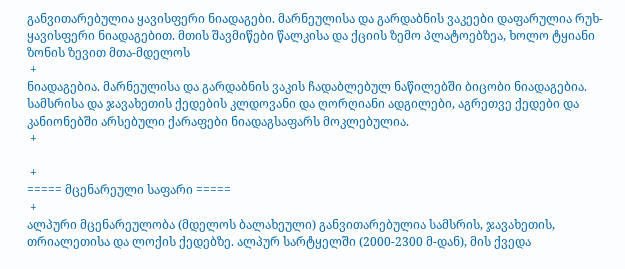განვითარებულია ყავისფერი ნიადაგები. მარნეულისა და გარდაბნის ვაკეები დაფარულია რუხ-ყავისფერი ნიადაგებით. მთის შავმიწები წალკისა და ქციის ზემო პლატოებზეა, ხოლო ტყიანი ზონის ზევით მთა-მდელოს
 +
ნიადაგებია. მარნეულისა და გარდაბნის ვაკის ჩადაბლებულ ნაწილებში ბიცობი ნიადაგებია. სამსრისა და ჯავახეთის ქედების კლდოვანი და ღორღიანი ადგილები, აგრეთვე ქედები და კანიონებში არსებული ქარაფები ნიადაგსაფარს მოკლებულია.
 +

 +
===== მცენარეული საფარი =====
 +
ალპური მცენარეულობა (მდელოს ბალახეული) განვითარებულია სამსრის, ჯავახეთის, თრიალეთისა და ლოქის ქედებზე. ალპურ სარტყელში (2000-2300 მ-დან), მის ქვედა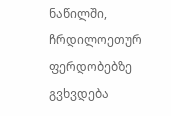ნაწილში, ჩრდილოეთურ ფერდობებზე გვხვდება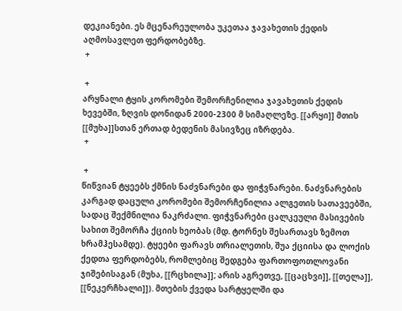დეკიანები. ეს მცენარეულობა უკეთაა ჯავახეთის ქედის აღმოსავლეთ ფერდობებზე.
 +

 +
არყნალი ტყის კორომები შემორჩენილია ჯავახეთის ქედის ხევებში, ზღვის დონიდან 2000-2300 მ სიმაღლეზე. [[არყი]] მთის [[მუხა]]სთან ერთად ბედენის მასივზეც იზრდება.
 +

 +
წიწვიან ტყეებს ქმნის ნაძვნარები და ფიჭვნარები. ნაძვნარების კარგად დაცული კორომები შემორჩენილია ალგეთის სათავეებში, სადაც შექმნილია ნაკრძალი. ფიჭვნარები ცალკეული მასივების სახით შემორჩა ქციის ხეობას (მდ. ტორნეს შესართავს ზემოთ ხრამჰესამდე). ტყეები ფარავს თრიალეთის, შუა ქციისა და ლოქის ქედთა ფერდობებს, რომლებიც შედგება ფართოფოთლოვანი ჯიშებისაგან (მუხა, [[რცხილა]]; არის აგრეთვე, [[ცაცხვი]], [[თელა]], [[ნეკერჩხალი]]). მთების ქვედა სარტყელში და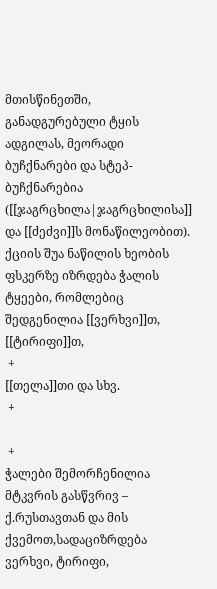მთისწინეთში, განადგურებული ტყის ადგილას, მეორადი ბუჩქნარები და სტეპ-ბუჩქნარებია ([[ჯაგრცხილა|ჯაგრცხილისა]] და [[ძეძვი]]ს მონაწილეობით). ქციის შუა ნაწილის ხეობის ფსკერზე იზრდება ჭალის ტყეები, რომლებიც შედგენილია [[ვერხვი]]თ, [[ტირიფი]]თ,
 +
[[თელა]]თი და სხვ.
 +

 +
ჭალები შემორჩენილია მტკვრის გასწვრივ – ქ.რუსთავთან და მის ქვემოთ,სადაციზრდება ვერხვი, ტირიფი,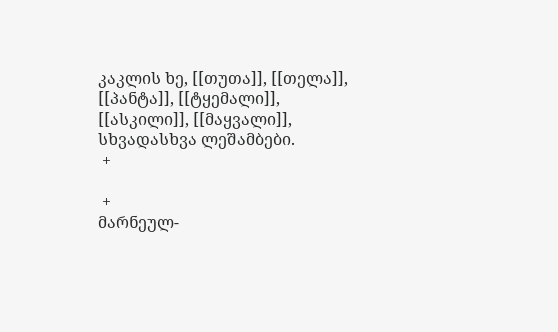კაკლის ხე, [[თუთა]], [[თელა]], [[პანტა]], [[ტყემალი]], [[ასკილი]], [[მაყვალი]], სხვადასხვა ლეშამბები.
 +

 +
მარნეულ-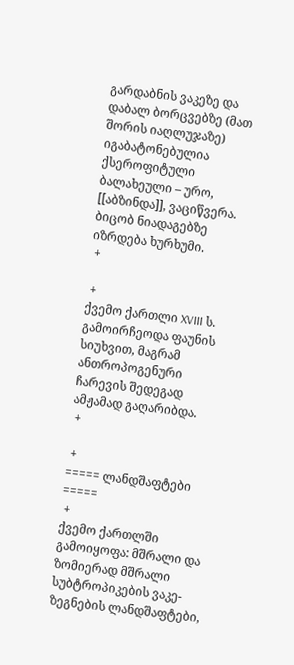გარდაბნის ვაკეზე და დაბალ ბორცვებზე (მათ შორის იაღლუჯაზე) იგაბატონებულია ქსეროფიტული ბალახეული – ურო, [[აბზინდა]], ვაციწვერა. ბიცობ ნიადაგებზე იზრდება ხურხუმი.
 +

 +
ქვემო ქართლი XVIII ს. გამოირჩეოდა ფაუნის სიუხვით, მაგრამ ანთროპოგენური ჩარევის შედეგად ამჟამად გაღარიბდა.
 +

 +
===== ლანდშაფტები =====
 +
ქვემო ქართლში გამოიყოფა: მშრალი და ზომიერად მშრალი სუბტროპიკების ვაკე-ზეგნების ლანდშაფტები,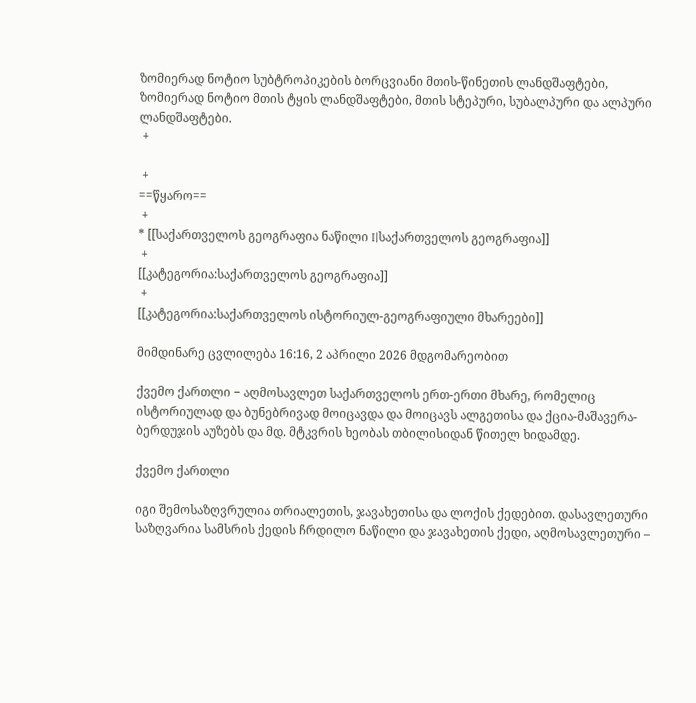ზომიერად ნოტიო სუბტროპიკების ბორცვიანი მთის-წინეთის ლანდშაფტები, ზომიერად ნოტიო მთის ტყის ლანდშაფტები, მთის სტეპური, სუბალპური და ალპური ლანდშაფტები.
 +

 +
==წყარო==
 +
* [[საქართველოს გეოგრაფია ნაწილი I|საქართველოს გეოგრაფია]]
 +
[[კატეგორია:საქართველოს გეოგრაფია]]
 +
[[კატეგორია:საქართველოს ისტორიულ-გეოგრაფიული მხარეები]]

მიმდინარე ცვლილება 16:16, 2 აპრილი 2026 მდგომარეობით

ქვემო ქართლი − აღმოსავლეთ საქართველოს ერთ-ერთი მხარე, რომელიც ისტორიულად და ბუნებრივად მოიცავდა და მოიცავს ალგეთისა და ქცია-მაშავერა-ბერდუჯის აუზებს და მდ. მტკვრის ხეობას თბილისიდან წითელ ხიდამდე.

ქვემო ქართლი

იგი შემოსაზღვრულია თრიალეთის, ჯავახეთისა და ლოქის ქედებით. დასავლეთური საზღვარია სამსრის ქედის ჩრდილო ნაწილი და ჯავახეთის ქედი, აღმოსავლეთური –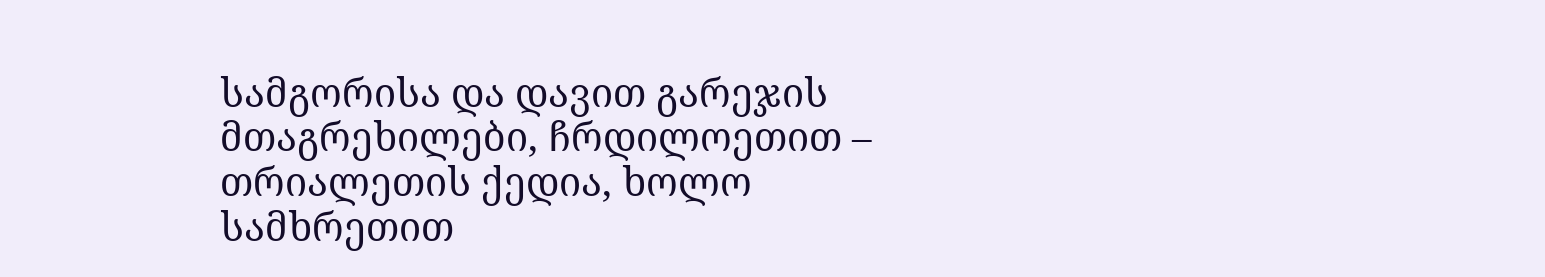სამგორისა და დავით გარეჯის მთაგრეხილები, ჩრდილოეთით – თრიალეთის ქედია, ხოლო სამხრეთით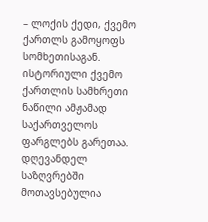– ლოქის ქედი, ქვემო ქართლს გამოყოფს სომხეთისაგან. ისტორიული ქვემო ქართლის სამხრეთი ნაწილი ამჟამად საქართველოს ფარგლებს გარეთაა. დღევანდელ საზღვრებში მოთავსებულია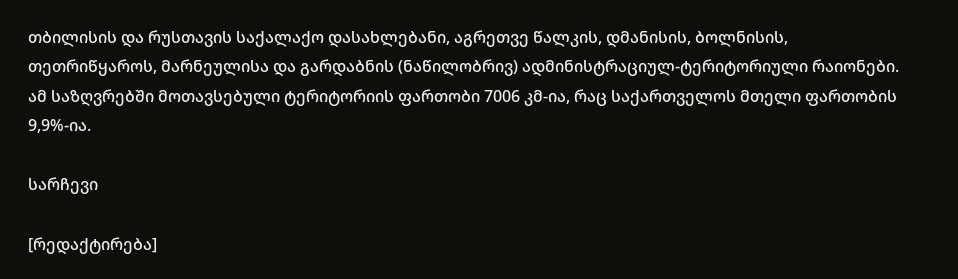თბილისის და რუსთავის საქალაქო დასახლებანი, აგრეთვე წალკის, დმანისის, ბოლნისის, თეთრიწყაროს, მარნეულისა და გარდაბნის (ნაწილობრივ) ადმინისტრაციულ-ტერიტორიული რაიონები. ამ საზღვრებში მოთავსებული ტერიტორიის ფართობი 7006 კმ-ია, რაც საქართველოს მთელი ფართობის 9,9%-ია.

სარჩევი

[რედაქტირება]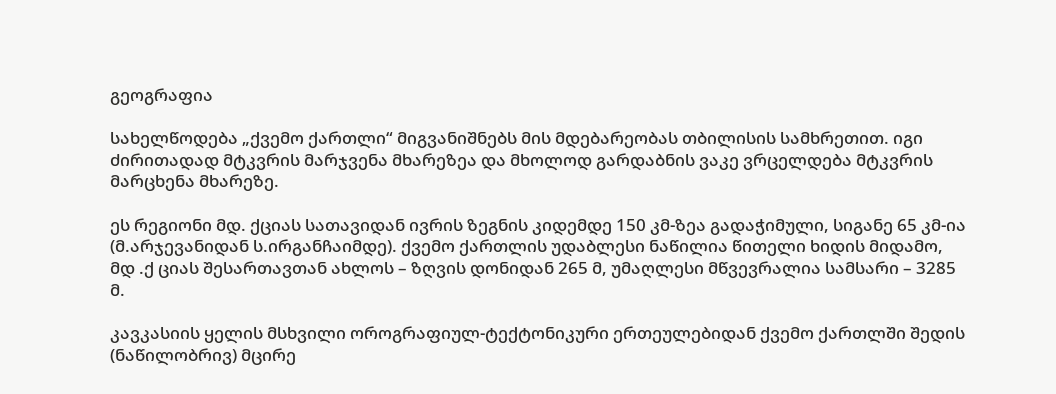გეოგრაფია

სახელწოდება „ქვემო ქართლი“ მიგვანიშნებს მის მდებარეობას თბილისის სამხრეთით. იგი ძირითადად მტკვრის მარჯვენა მხარეზეა და მხოლოდ გარდაბნის ვაკე ვრცელდება მტკვრის მარცხენა მხარეზე.

ეს რეგიონი მდ. ქციას სათავიდან ივრის ზეგნის კიდემდე 150 კმ-ზეა გადაჭიმული, სიგანე 65 კმ-ია (მ.არჯევანიდან ს.ირგანჩაიმდე). ქვემო ქართლის უდაბლესი ნაწილია წითელი ხიდის მიდამო, მდ .ქ ციას შესართავთან ახლოს – ზღვის დონიდან 265 მ, უმაღლესი მწვევრალია სამსარი – 3285 მ.

კავკასიის ყელის მსხვილი ოროგრაფიულ-ტექტონიკური ერთეულებიდან ქვემო ქართლში შედის (ნაწილობრივ) მცირე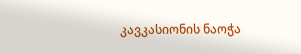კავკასიონის ნაოჭა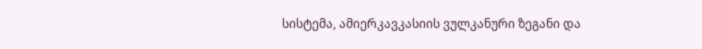სისტემა, ამიერკავკასიის ვულკანური ზეგანი და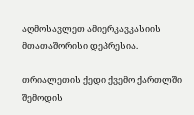აღმოსავლეთ ამიერკავკასიის მთათაშორისი დეპრესია.

თრიალეთის ქედი ქვემო ქართლში შემოდის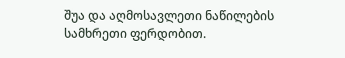შუა და აღმოსავლეთი ნაწილების სამხრეთი ფერდობით.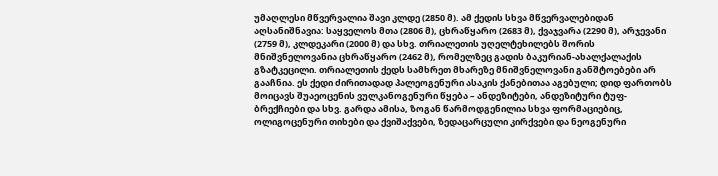უმაღლესი მწვერვალია შავი კლდე (2850 მ). ამ ქედის სხვა მწვერვალებიდან აღსანიშნავია: საყველოს მთა (2806 მ), ცხრაწყარო (2683 მ), ქვაჯვარა (2290 მ), არჯევანი (2759 მ), კლდეკარი (2000 მ) და სხვ. თრიალეთის უღელტეხილებს შორის მნიშვნელოვანია ცხრაწყარო (2462 მ), რომელზეც გადის ბაკურიან-ახალქალაქის გზატკეცილი. თრიალეთის ქედს სამხრეთ მხარეზე მნიშვნელოვანი განშტოებები არ გააჩნია. ეს ქედი ძირითადად პალეოგენური ასაკის ქანებითაა აგებული; დიდ ფართობს მოიცავს შუაეოცენის ვულკანოგენური წყება – ანდეზიტები, ანდეზიტური ტუფ-ბრექჩიები და სხვ. გარდა ამისა, ზოგან წარმოდგენილია სხვა ფორმაციებიც, ოლიგოცენური თიხები და ქვიშაქვები, ზედაცარცული კირქვები და ნეოგენური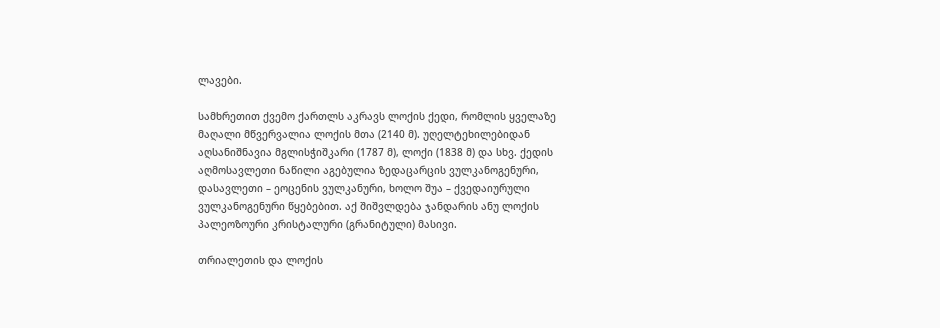ლავები.

სამხრეთით ქვემო ქართლს აკრავს ლოქის ქედი, რომლის ყველაზე მაღალი მწვერვალია ლოქის მთა (2140 მ). უღელტეხილებიდან აღსანიშნავია მგლისჭიშკარი (1787 მ), ლოქი (1838 მ) და სხვ. ქედის აღმოსავლეთი ნაწილი აგებულია ზედაცარცის ვულკანოგენური, დასავლეთი – ეოცენის ვულკანური, ხოლო შუა – ქვედაიურული ვულკანოგენური წყებებით. აქ შიშვლდება ჯანდარის ანუ ლოქის პალეოზოური კრისტალური (გრანიტული) მასივი.

თრიალეთის და ლოქის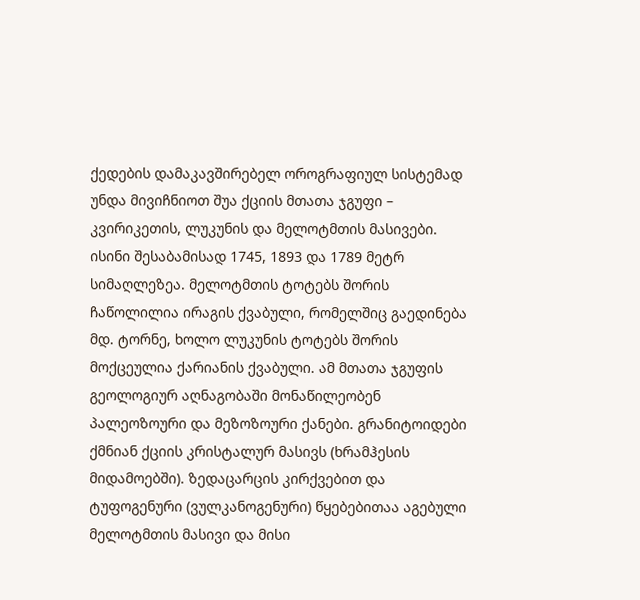ქედების დამაკავშირებელ ოროგრაფიულ სისტემად უნდა მივიჩნიოთ შუა ქციის მთათა ჯგუფი – კვირიკეთის, ლუკუნის და მელოტმთის მასივები. ისინი შესაბამისად 1745, 1893 და 1789 მეტრ სიმაღლეზეა. მელოტმთის ტოტებს შორის ჩაწოლილია ირაგის ქვაბული, რომელშიც გაედინება მდ. ტორნე, ხოლო ლუკუნის ტოტებს შორის მოქცეულია ქარიანის ქვაბული. ამ მთათა ჯგუფის გეოლოგიურ აღნაგობაში მონაწილეობენ პალეოზოური და მეზოზოური ქანები. გრანიტოიდები ქმნიან ქციის კრისტალურ მასივს (ხრამჰესის მიდამოებში). ზედაცარცის კირქვებით და ტუფოგენური (ვულკანოგენური) წყებებითაა აგებული მელოტმთის მასივი და მისი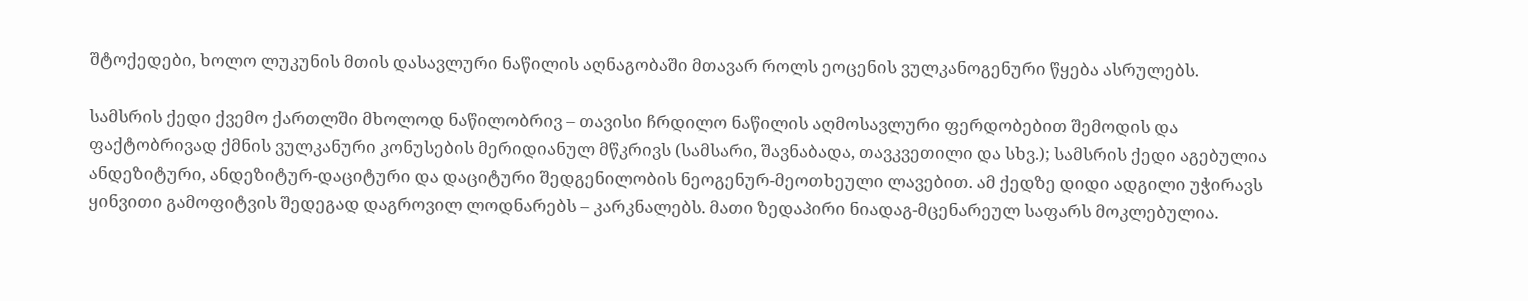შტოქედები, ხოლო ლუკუნის მთის დასავლური ნაწილის აღნაგობაში მთავარ როლს ეოცენის ვულკანოგენური წყება ასრულებს.

სამსრის ქედი ქვემო ქართლში მხოლოდ ნაწილობრივ – თავისი ჩრდილო ნაწილის აღმოსავლური ფერდობებით შემოდის და ფაქტობრივად ქმნის ვულკანური კონუსების მერიდიანულ მწკრივს (სამსარი, შავნაბადა, თავკვეთილი და სხვ.); სამსრის ქედი აგებულია ანდეზიტური, ანდეზიტურ-დაციტური და დაციტური შედგენილობის ნეოგენურ-მეოთხეული ლავებით. ამ ქედზე დიდი ადგილი უჭირავს ყინვითი გამოფიტვის შედეგად დაგროვილ ლოდნარებს – კარკნალებს. მათი ზედაპირი ნიადაგ-მცენარეულ საფარს მოკლებულია.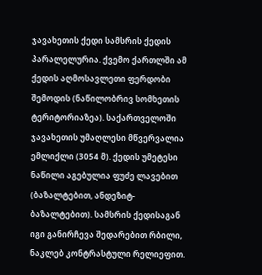ჯავახეთის ქედი სამსრის ქედის პარალელურია. ქვემო ქართლში ამ ქედის აღმოსავლეთი ფერდობი შემოდის (ნაწილობრივ სომხეთის ტერიტორიაზეა). საქართველოში ჯავახეთის უმაღლესი მწვერვალია ემლიქლი (3054 მ). ქედის უმეტესი ნაწილი აგებულია ფუძე ლავებით (ბაზალტებით, ანდეზიტ-ბაზალტებით). სამსრის ქედისაგან იგი განირჩევა შედარებით რბილი, ნაკლებ კონტრასტული რელიეფით.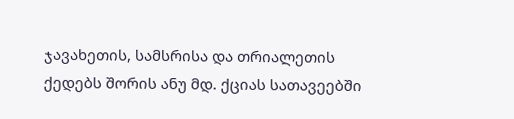ჯავახეთის, სამსრისა და თრიალეთის ქედებს შორის ანუ მდ. ქციას სათავეებში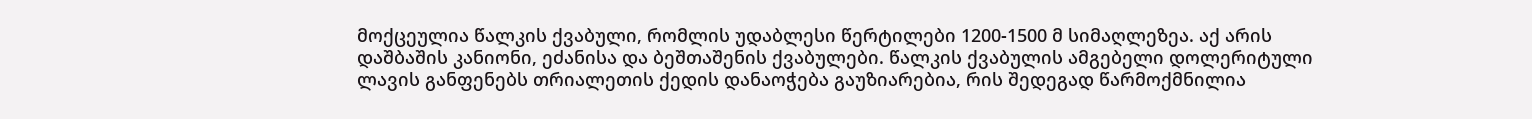მოქცეულია წალკის ქვაბული, რომლის უდაბლესი წერტილები 1200-1500 მ სიმაღლეზეა. აქ არის დაშბაშის კანიონი, ეძანისა და ბეშთაშენის ქვაბულები. წალკის ქვაბულის ამგებელი დოლერიტული ლავის განფენებს თრიალეთის ქედის დანაოჭება გაუზიარებია, რის შედეგად წარმოქმნილია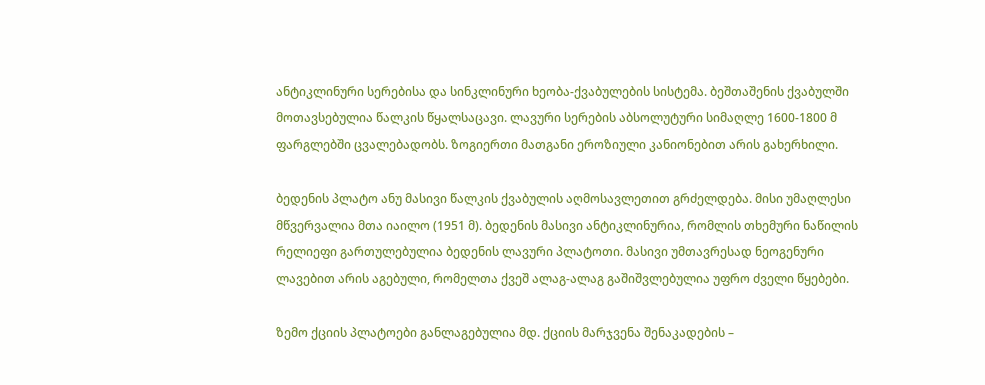ანტიკლინური სერებისა და სინკლინური ხეობა-ქვაბულების სისტემა. ბეშთაშენის ქვაბულში მოთავსებულია წალკის წყალსაცავი. ლავური სერების აბსოლუტური სიმაღლე 1600-1800 მ ფარგლებში ცვალებადობს. ზოგიერთი მათგანი ეროზიული კანიონებით არის გახერხილი.

ბედენის პლატო ანუ მასივი წალკის ქვაბულის აღმოსავლეთით გრძელდება. მისი უმაღლესი მწვერვალია მთა იაილო (1951 მ). ბედენის მასივი ანტიკლინურია, რომლის თხემური ნაწილის რელიეფი გართულებულია ბედენის ლავური პლატოთი. მასივი უმთავრესად ნეოგენური ლავებით არის აგებული, რომელთა ქვეშ ალაგ-ალაგ გაშიშვლებულია უფრო ძველი წყებები.

ზემო ქციის პლატოები განლაგებულია მდ. ქციის მარჯვენა შენაკადების –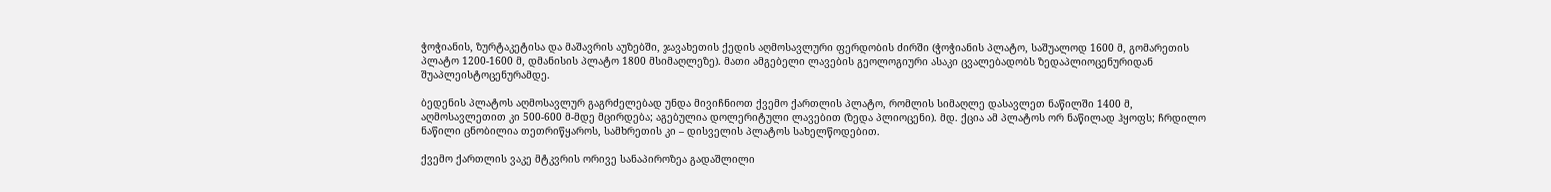ჭოჭიანის, ზურტაკეტისა და მაშავრის აუზებში, ჯავახეთის ქედის აღმოსავლური ფერდობის ძირში (ჭოჭიანის პლატო, საშუალოდ 1600 მ, გომარეთის პლატო 1200-1600 მ, დმანისის პლატო 1800 მსიმაღლეზე). მათი ამგებელი ლავების გეოლოგიური ასაკი ცვალებადობს ზედაპლიოცენურიდან შუაპლეისტოცენურამდე.

ბედენის პლატოს აღმოსავლურ გაგრძელებად უნდა მივიჩნიოთ ქვემო ქართლის პლატო, რომლის სიმაღლე დასავლეთ ნაწილში 1400 მ, აღმოსავლეთით კი 500-600 მ-მდე მცირდება; აგებულია დოლერიტული ლავებით (ზედა პლიოცენი). მდ. ქცია ამ პლატოს ორ ნაწილად ჰყოფს; ჩრდილო ნაწილი ცნობილია თეთრიწყაროს, სამხრეთის კი – დისველის პლატოს სახელწოდებით.

ქვემო ქართლის ვაკე მტკვრის ორივე სანაპიროზეა გადაშლილი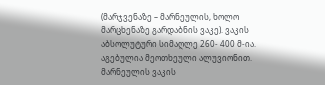(მარჯვენაზე – მარნეულის, ხოლო მარცხენაზე გარდაბნის ვაკე). ვაკის აბსოლუტური სიმაღლე 260- 400 მ-ია. აგებულია მეოთხეული ალუვიონით. მარნეულის ვაკის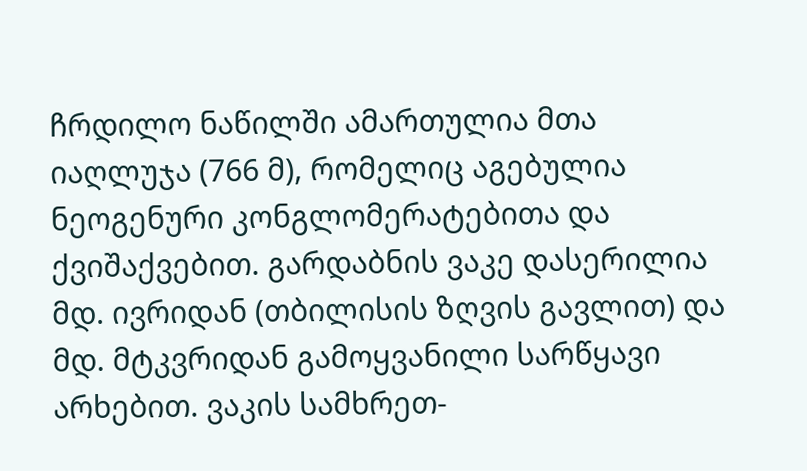ჩრდილო ნაწილში ამართულია მთა იაღლუჯა (766 მ), რომელიც აგებულია ნეოგენური კონგლომერატებითა და ქვიშაქვებით. გარდაბნის ვაკე დასერილია მდ. ივრიდან (თბილისის ზღვის გავლით) და მდ. მტკვრიდან გამოყვანილი სარწყავი არხებით. ვაკის სამხრეთ-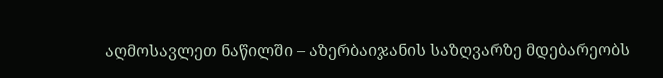აღმოსავლეთ ნაწილში – აზერბაიჯანის საზღვარზე მდებარეობს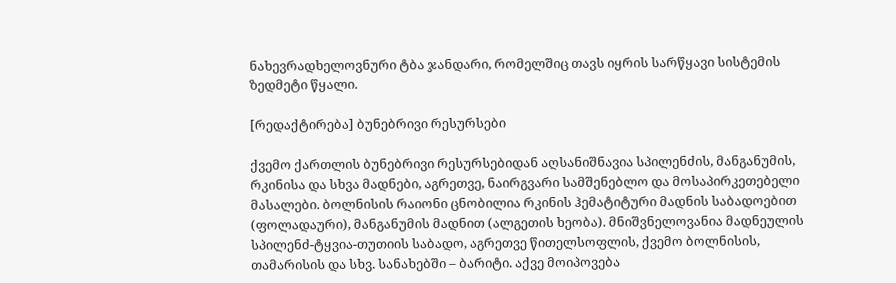ნახევრადხელოვნური ტბა ჯანდარი, რომელშიც თავს იყრის სარწყავი სისტემის ზედმეტი წყალი.

[რედაქტირება] ბუნებრივი რესურსები

ქვემო ქართლის ბუნებრივი რესურსებიდან აღსანიშნავია სპილენძის, მანგანუმის, რკინისა და სხვა მადნები, აგრეთვე, ნაირგვარი სამშენებლო და მოსაპირკეთებელი მასალები. ბოლნისის რაიონი ცნობილია რკინის ჰემატიტური მადნის საბადოებით (ფოლადაური), მანგანუმის მადნით (ალგეთის ხეობა). მნიშვნელოვანია მადნეულის სპილენძ-ტყვია-თუთიის საბადო, აგრეთვე წითელსოფლის, ქვემო ბოლნისის, თამარისის და სხვ. სანახებში – ბარიტი. აქვე მოიპოვება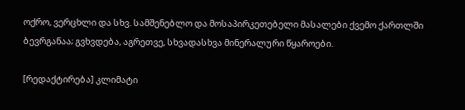ოქრო, ვერცხლი და სხვ. სამშენებლო და მოსაპირკეთებელი მასალები ქვემო ქართლში ბევრგანაა; გვხვდება, აგრეთვე, სხვადასხვა მინერალური წყაროები.

[რედაქტირება] კლიმატი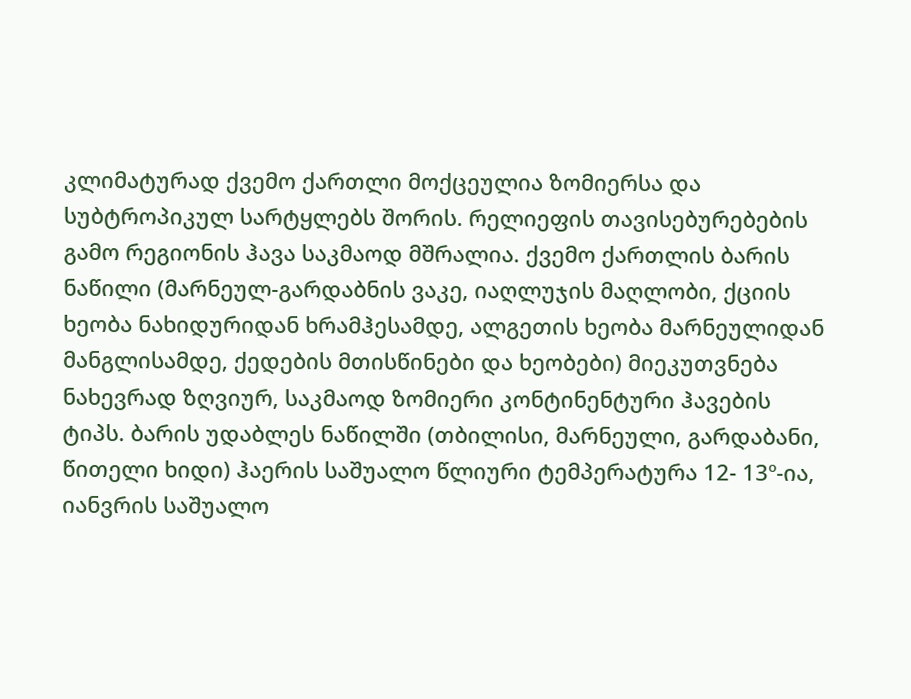კლიმატურად ქვემო ქართლი მოქცეულია ზომიერსა და სუბტროპიკულ სარტყლებს შორის. რელიეფის თავისებურებების გამო რეგიონის ჰავა საკმაოდ მშრალია. ქვემო ქართლის ბარის ნაწილი (მარნეულ-გარდაბნის ვაკე, იაღლუჯის მაღლობი, ქციის ხეობა ნახიდურიდან ხრამჰესამდე, ალგეთის ხეობა მარნეულიდან მანგლისამდე, ქედების მთისწინები და ხეობები) მიეკუთვნება ნახევრად ზღვიურ, საკმაოდ ზომიერი კონტინენტური ჰავების ტიპს. ბარის უდაბლეს ნაწილში (თბილისი, მარნეული, გარდაბანი, წითელი ხიდი) ჰაერის საშუალო წლიური ტემპერატურა 12- 13º-ია, იანვრის საშუალო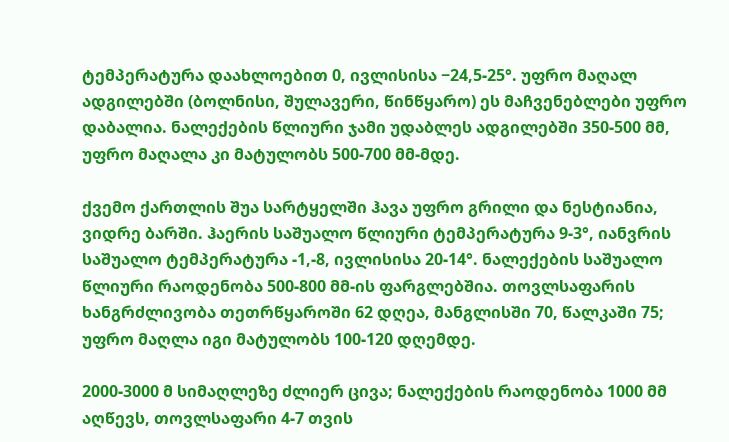ტემპერატურა დაახლოებით 0, ივლისისა −24,5-25°. უფრო მაღალ ადგილებში (ბოლნისი, შულავერი, წინწყარო) ეს მაჩვენებლები უფრო დაბალია. ნალექების წლიური ჯამი უდაბლეს ადგილებში 350-500 მმ, უფრო მაღალა კი მატულობს 500-700 მმ-მდე.

ქვემო ქართლის შუა სარტყელში ჰავა უფრო გრილი და ნესტიანია, ვიდრე ბარში. ჰაერის საშუალო წლიური ტემპერატურა 9-3°, იანვრის საშუალო ტემპერატურა -1,-8, ივლისისა 20-14°. ნალექების საშუალო წლიური რაოდენობა 500-800 მმ-ის ფარგლებშია. თოვლსაფარის ხანგრძლივობა თეთრწყაროში 62 დღეა, მანგლისში 70, წალკაში 75; უფრო მაღლა იგი მატულობს 100-120 დღემდე.

2000-3000 მ სიმაღლეზე ძლიერ ცივა; ნალექების რაოდენობა 1000 მმ აღწევს, თოვლსაფარი 4-7 თვის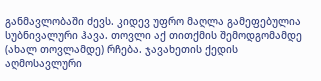განმავლობაში ძევს. კიდევ უფრო მაღლა გამეფებულია სუბნივალური ჰავა. თოვლი აქ თითქმის შემოდგომამდე (ახალ თოვლამდე) რჩება. ჯავახეთის ქედის აღმოსავლური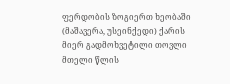ფერდობის ზოგიერთ ხეობაში (მაშავერა, უსეინქედი) ქარის მიერ გადმოხვეტილი თოვლი მთელი წლის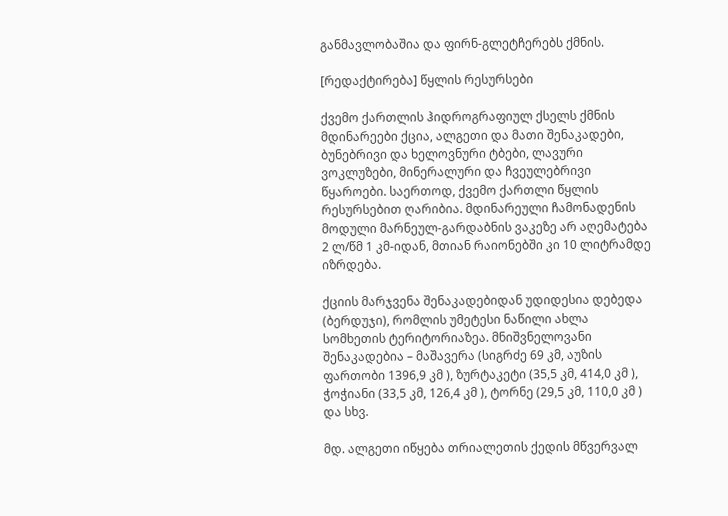განმავლობაშია და ფირნ-გლეტჩერებს ქმნის.

[რედაქტირება] წყლის რესურსები

ქვემო ქართლის ჰიდროგრაფიულ ქსელს ქმნის მდინარეები ქცია, ალგეთი და მათი შენაკადები, ბუნებრივი და ხელოვნური ტბები, ლავური ვოკლუზები, მინერალური და ჩვეულებრივი წყაროები. საერთოდ, ქვემო ქართლი წყლის რესურსებით ღარიბია. მდინარეული ჩამონადენის მოდული მარნეულ-გარდაბნის ვაკეზე არ აღემატება 2 ლ/წმ 1 კმ-იდან, მთიან რაიონებში კი 10 ლიტრამდე იზრდება.

ქციის მარჯვენა შენაკადებიდან უდიდესია დებედა (ბერდუჯი), რომლის უმეტესი ნაწილი ახლა სომხეთის ტერიტორიაზეა. მნიშვნელოვანი შენაკადებია – მაშავერა (სიგრძე 69 კმ, აუზის ფართობი 1396,9 კმ ), ზურტაკეტი (35,5 კმ, 414,0 კმ ), ჭოჭიანი (33,5 კმ, 126,4 კმ ), ტორნე (29,5 კმ, 110,0 კმ ) და სხვ.

მდ. ალგეთი იწყება თრიალეთის ქედის მწვერვალ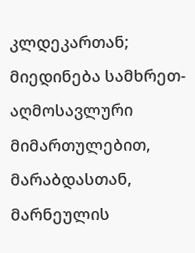კლდეკართან; მიედინება სამხრეთ-აღმოსავლური მიმართულებით, მარაბდასთან, მარნეულის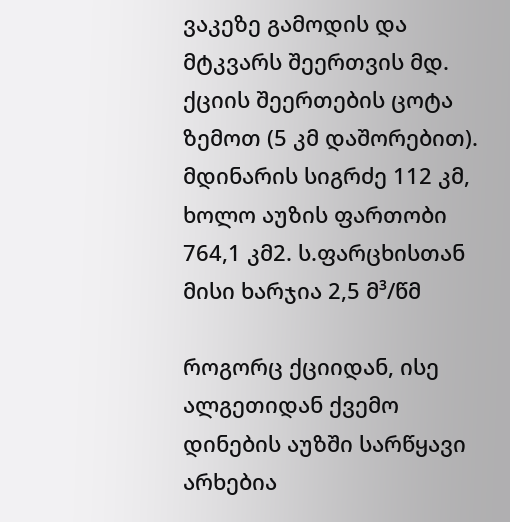ვაკეზე გამოდის და მტკვარს შეერთვის მდ. ქციის შეერთების ცოტა ზემოთ (5 კმ დაშორებით). მდინარის სიგრძე 112 კმ, ხოლო აუზის ფართობი 764,1 კმ2. ს.ფარცხისთან მისი ხარჯია 2,5 მ³/წმ

როგორც ქციიდან, ისე ალგეთიდან ქვემო დინების აუზში სარწყავი არხებია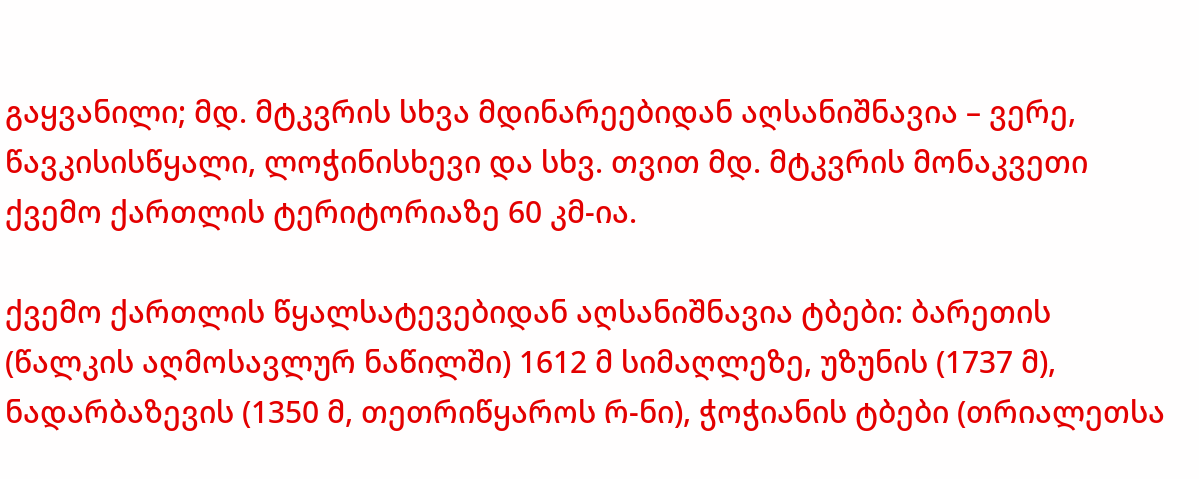გაყვანილი; მდ. მტკვრის სხვა მდინარეებიდან აღსანიშნავია – ვერე, წავკისისწყალი, ლოჭინისხევი და სხვ. თვით მდ. მტკვრის მონაკვეთი ქვემო ქართლის ტერიტორიაზე 60 კმ-ია.

ქვემო ქართლის წყალსატევებიდან აღსანიშნავია ტბები: ბარეთის (წალკის აღმოსავლურ ნაწილში) 1612 მ სიმაღლეზე, უზუნის (1737 მ), ნადარბაზევის (1350 მ, თეთრიწყაროს რ-ნი), ჭოჭიანის ტბები (თრიალეთსა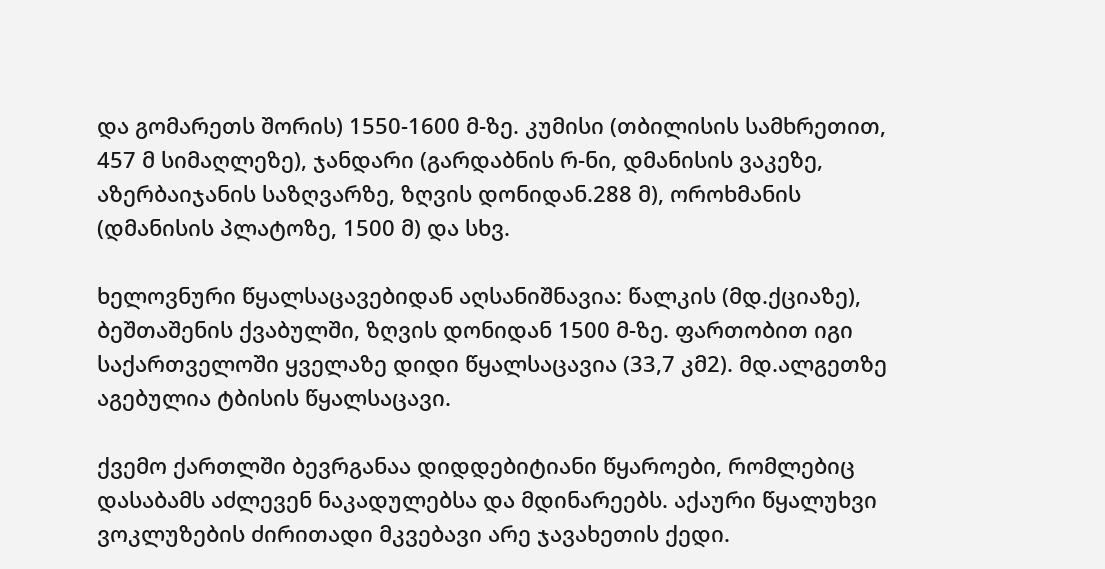და გომარეთს შორის) 1550-1600 მ-ზე. კუმისი (თბილისის სამხრეთით, 457 მ სიმაღლეზე), ჯანდარი (გარდაბნის რ-ნი, დმანისის ვაკეზე, აზერბაიჯანის საზღვარზე, ზღვის დონიდან.288 მ), ოროხმანის (დმანისის პლატოზე, 1500 მ) და სხვ.

ხელოვნური წყალსაცავებიდან აღსანიშნავია: წალკის (მდ.ქციაზე), ბეშთაშენის ქვაბულში, ზღვის დონიდან 1500 მ-ზე. ფართობით იგი საქართველოში ყველაზე დიდი წყალსაცავია (33,7 კმ2). მდ.ალგეთზე აგებულია ტბისის წყალსაცავი.

ქვემო ქართლში ბევრგანაა დიდდებიტიანი წყაროები, რომლებიც დასაბამს აძლევენ ნაკადულებსა და მდინარეებს. აქაური წყალუხვი ვოკლუზების ძირითადი მკვებავი არე ჯავახეთის ქედი.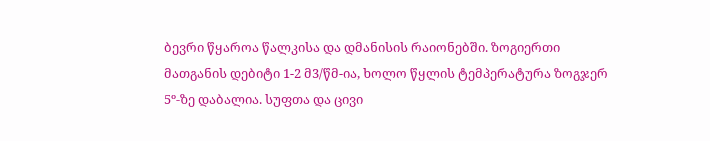ბევრი წყაროა წალკისა და დმანისის რაიონებში. ზოგიერთი მათგანის დებიტი 1-2 მ3/წმ-ია, ხოლო წყლის ტემპერატურა ზოგჯერ 5º-ზე დაბალია. სუფთა და ცივი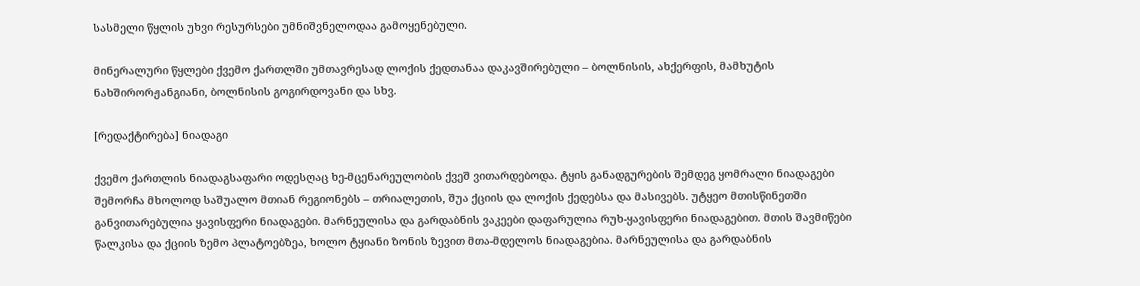სასმელი წყლის უხვი რესურსები უმნიშვნელოდაა გამოყენებული.

მინერალური წყლები ქვემო ქართლში უმთავრესად ლოქის ქედთანაა დაკავშირებული – ბოლნისის, ახქერფის, მამხუტის ნახშირორჟანგიანი, ბოლნისის გოგირდოვანი და სხვ.

[რედაქტირება] ნიადაგი

ქვემო ქართლის ნიადაგსაფარი ოდესღაც ხე-მცენარეულობის ქვეშ ვითარდებოდა. ტყის განადგურების შემდეგ ყომრალი ნიადაგები შემორჩა მხოლოდ საშუალო მთიან რეგიონებს – თრიალეთის, შუა ქციის და ლოქის ქედებსა და მასივებს. უტყეო მთისწინეთში განვითარებულია ყავისფერი ნიადაგები. მარნეულისა და გარდაბნის ვაკეები დაფარულია რუხ-ყავისფერი ნიადაგებით. მთის შავმიწები წალკისა და ქციის ზემო პლატოებზეა, ხოლო ტყიანი ზონის ზევით მთა-მდელოს ნიადაგებია. მარნეულისა და გარდაბნის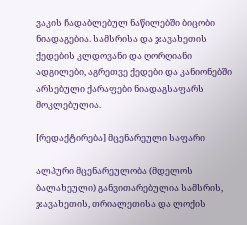ვაკის ჩადაბლებულ ნაწილებში ბიცობი ნიადაგებია. სამსრისა და ჯავახეთის ქედების კლდოვანი და ღორღიანი ადგილები, აგრეთვე ქედები და კანიონებში არსებული ქარაფები ნიადაგსაფარს მოკლებულია.

[რედაქტირება] მცენარეული საფარი

ალპური მცენარეულობა (მდელოს ბალახეული) განვითარებულია სამსრის, ჯავახეთის, თრიალეთისა და ლოქის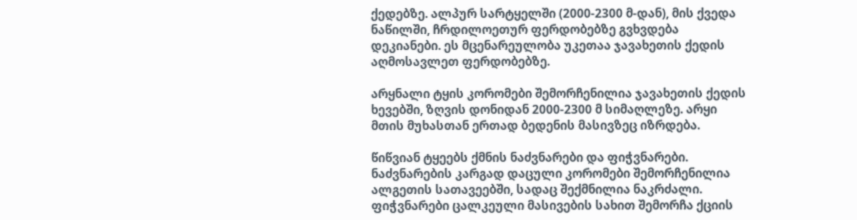ქედებზე. ალპურ სარტყელში (2000-2300 მ-დან), მის ქვედა ნაწილში, ჩრდილოეთურ ფერდობებზე გვხვდება დეკიანები. ეს მცენარეულობა უკეთაა ჯავახეთის ქედის აღმოსავლეთ ფერდობებზე.

არყნალი ტყის კორომები შემორჩენილია ჯავახეთის ქედის ხევებში, ზღვის დონიდან 2000-2300 მ სიმაღლეზე. არყი მთის მუხასთან ერთად ბედენის მასივზეც იზრდება.

წიწვიან ტყეებს ქმნის ნაძვნარები და ფიჭვნარები. ნაძვნარების კარგად დაცული კორომები შემორჩენილია ალგეთის სათავეებში, სადაც შექმნილია ნაკრძალი. ფიჭვნარები ცალკეული მასივების სახით შემორჩა ქციის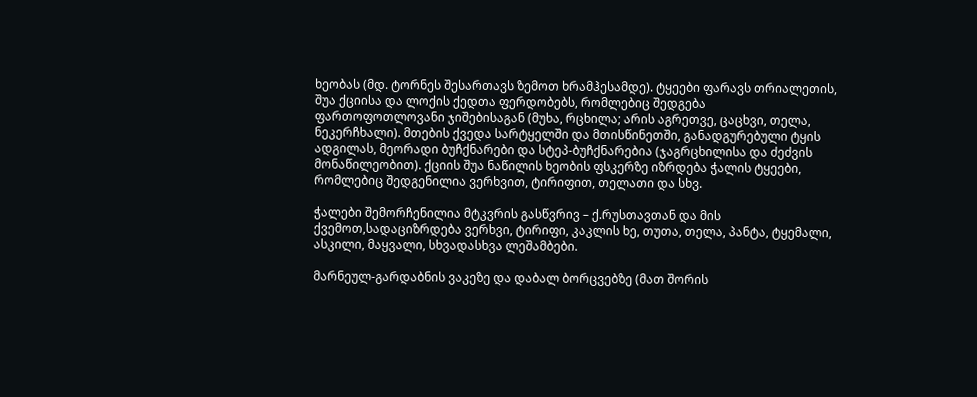ხეობას (მდ. ტორნეს შესართავს ზემოთ ხრამჰესამდე). ტყეები ფარავს თრიალეთის, შუა ქციისა და ლოქის ქედთა ფერდობებს, რომლებიც შედგება ფართოფოთლოვანი ჯიშებისაგან (მუხა, რცხილა; არის აგრეთვე, ცაცხვი, თელა, ნეკერჩხალი). მთების ქვედა სარტყელში და მთისწინეთში, განადგურებული ტყის ადგილას, მეორადი ბუჩქნარები და სტეპ-ბუჩქნარებია (ჯაგრცხილისა და ძეძვის მონაწილეობით). ქციის შუა ნაწილის ხეობის ფსკერზე იზრდება ჭალის ტყეები, რომლებიც შედგენილია ვერხვით, ტირიფით, თელათი და სხვ.

ჭალები შემორჩენილია მტკვრის გასწვრივ – ქ.რუსთავთან და მის ქვემოთ,სადაციზრდება ვერხვი, ტირიფი, კაკლის ხე, თუთა, თელა, პანტა, ტყემალი, ასკილი, მაყვალი, სხვადასხვა ლეშამბები.

მარნეულ-გარდაბნის ვაკეზე და დაბალ ბორცვებზე (მათ შორის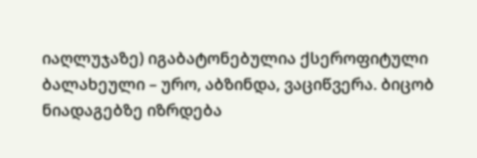იაღლუჯაზე) იგაბატონებულია ქსეროფიტული ბალახეული – ურო, აბზინდა, ვაციწვერა. ბიცობ ნიადაგებზე იზრდება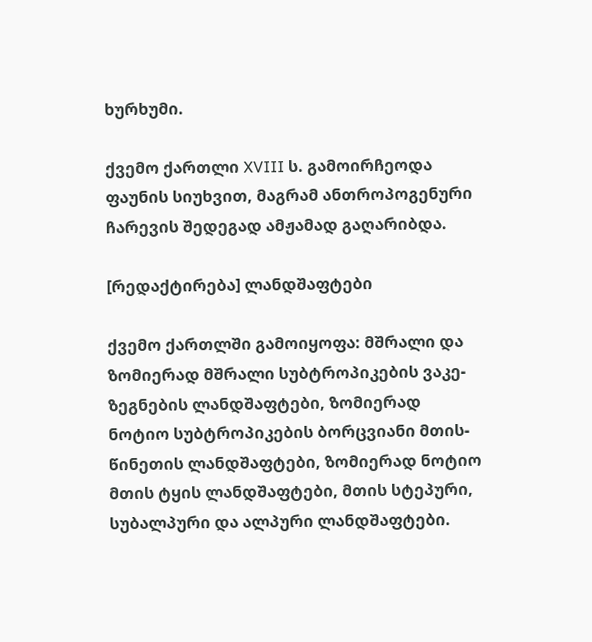ხურხუმი.

ქვემო ქართლი XVIII ს. გამოირჩეოდა ფაუნის სიუხვით, მაგრამ ანთროპოგენური ჩარევის შედეგად ამჟამად გაღარიბდა.

[რედაქტირება] ლანდშაფტები

ქვემო ქართლში გამოიყოფა: მშრალი და ზომიერად მშრალი სუბტროპიკების ვაკე-ზეგნების ლანდშაფტები, ზომიერად ნოტიო სუბტროპიკების ბორცვიანი მთის-წინეთის ლანდშაფტები, ზომიერად ნოტიო მთის ტყის ლანდშაფტები, მთის სტეპური, სუბალპური და ალპური ლანდშაფტები.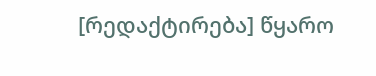[რედაქტირება] წყარო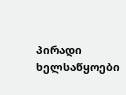პირადი ხელსაწყოები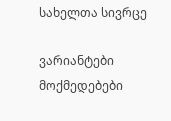სახელთა სივრცე

ვარიანტები
მოქმედებები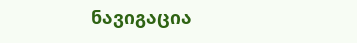ნავიგაცია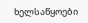ხელსაწყოები